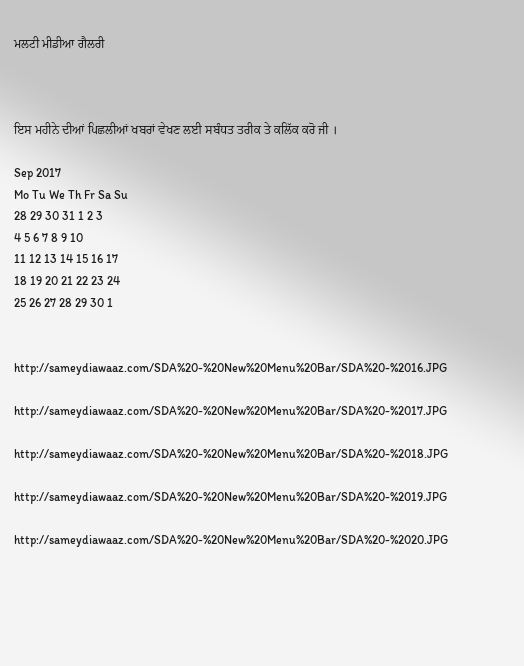ਮਲਟੀ ਮੀਡੀਆ ਗੈਲਰੀ



ਇਸ ਮਹੀਨੇ ਦੀਆਂ ਪਿਛਲੀਆਂ ਖਬਰਾਂ ਵੇਖਣ ਲਈ ਸਬੰਧਤ ਤਰੀਕ ਤੇ ਕਲਿੱਕ ਕਰੋ ਜੀ ।

Sep 2017
Mo Tu We Th Fr Sa Su
28 29 30 31 1 2 3
4 5 6 7 8 9 10
11 12 13 14 15 16 17
18 19 20 21 22 23 24
25 26 27 28 29 30 1


http://sameydiawaaz.com/SDA%20-%20New%20Menu%20Bar/SDA%20-%2016.JPG

http://sameydiawaaz.com/SDA%20-%20New%20Menu%20Bar/SDA%20-%2017.JPG

http://sameydiawaaz.com/SDA%20-%20New%20Menu%20Bar/SDA%20-%2018.JPG

http://sameydiawaaz.com/SDA%20-%20New%20Menu%20Bar/SDA%20-%2019.JPG

http://sameydiawaaz.com/SDA%20-%20New%20Menu%20Bar/SDA%20-%2020.JPG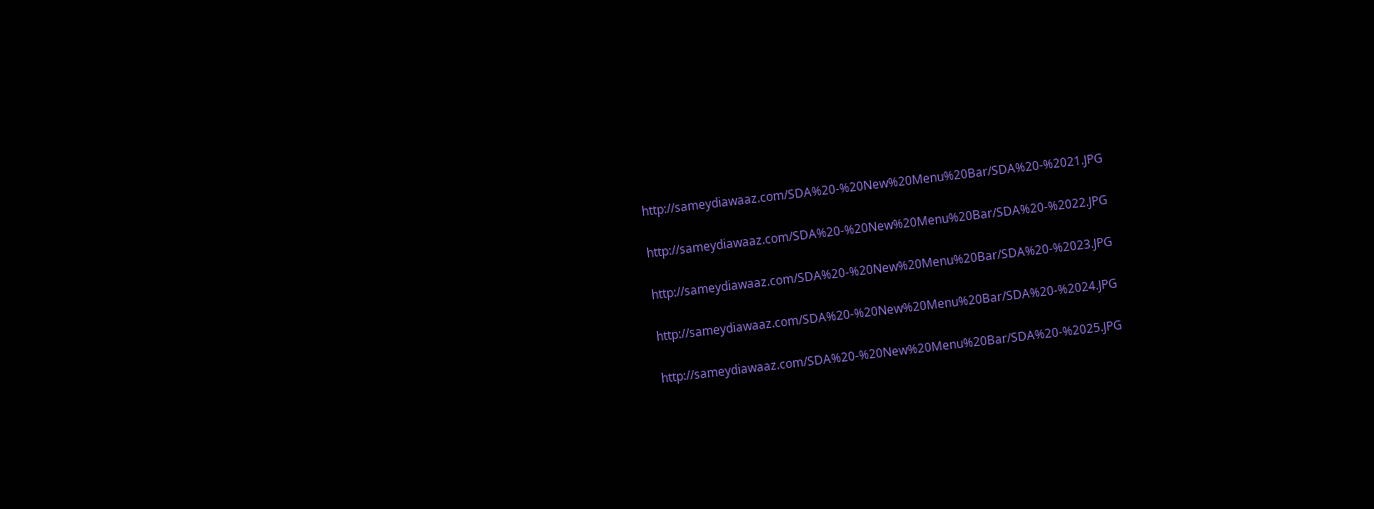http://sameydiawaaz.com/SDA%20-%20New%20Menu%20Bar/SDA%20-%2021.JPG

http://sameydiawaaz.com/SDA%20-%20New%20Menu%20Bar/SDA%20-%2022.JPG

http://sameydiawaaz.com/SDA%20-%20New%20Menu%20Bar/SDA%20-%2023.JPG

http://sameydiawaaz.com/SDA%20-%20New%20Menu%20Bar/SDA%20-%2024.JPG

http://sameydiawaaz.com/SDA%20-%20New%20Menu%20Bar/SDA%20-%2025.JPG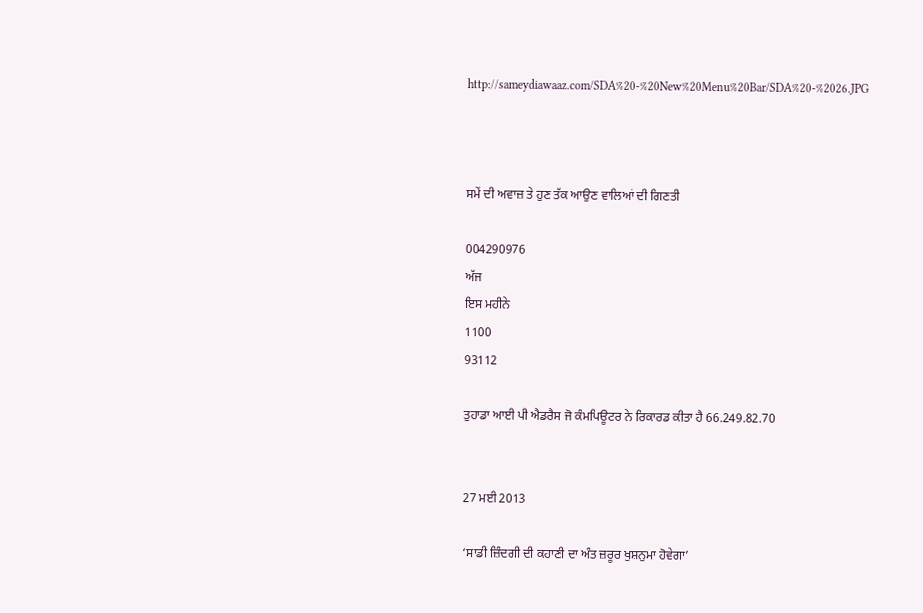http://sameydiawaaz.com/SDA%20-%20New%20Menu%20Bar/SDA%20-%2026.JPG



ਸਮੇਂ ਦੀ ਅਵਾਜ਼ ਤੇ ਹੁਣ ਤੱਕ ਆਉਣ ਵਾਲਿਆਂ ਦੀ ਗਿਣਤੀ

004290976
ਅੱਜ
ਇਸ ਮਹੀਨੇ
1100
93112

ਤੁਹਾਡਾ ਆਈ ਪੀ ਐਡਰੈਸ ਜੋ ਕੰਮਪਿਊਟਰ ਨੇ ਰਿਕਾਰਡ ਕੀਤਾ ਹੈ 66.249.82.70


27 ਮਈ 2013

‘ਸਾਡੀ ਜ਼ਿੰਦਗੀ ਦੀ ਕਹਾਣੀ ਦਾ ਅੰਤ ਜ਼ਰੂਰ ਖੁਸ਼ਨੁਮਾ ਹੋਵੇਗਾ’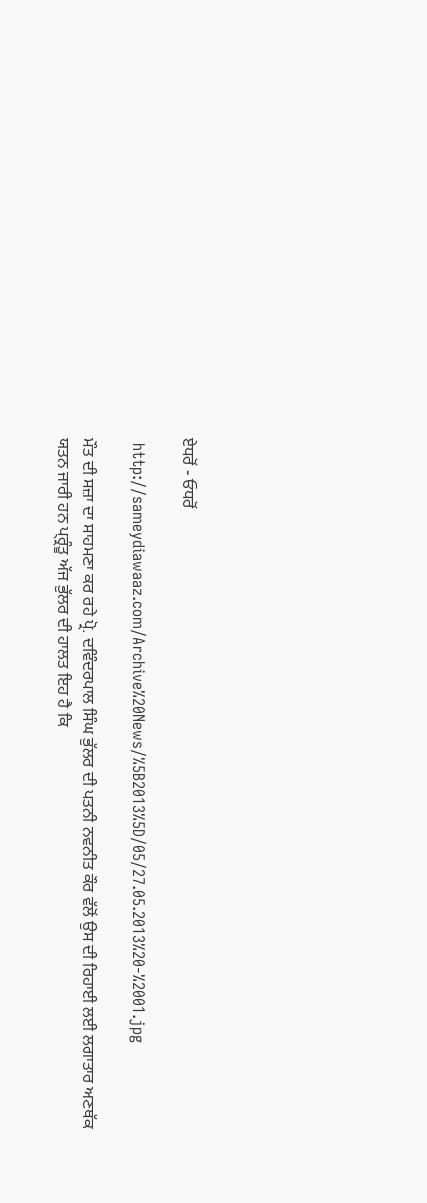ਏਧਰੋਂ - ਓਧਰੋਂ

 http://sameydiawaaz.com/Archive%20News/%5B2013%5D/05/27.05.2013%20-%2001.jpg

ਮੌਤ ਦੀ ਸਜ਼ਾ ਦਾ ਸਾਹਮਣਾ ਕਰ ਰਹੇ ਪ੍ਰੋ. ਦਵਿੰਦਰਪਾਲ ਸਿੰਘ ਭੁੱਲਰ ਦੀ ਪਤਨੀ ਨਵਨੀਤ ਕੌਰ ਵੱਲੋਂ ਉਸ ਦੀ ਰਿਹਾਈ ਲਈ ਲਗਾਤਾਰ ਅਣਥੱਕ ਯਤਨ ਜਾਰੀ ਹਨ ਪ੍ਰ੍ਰੰਤੂ ਅੱਜ ਭੁੱਲਰ ਦੀ ਹਾਲਤ ਇਹ ਹੈ ਕਿ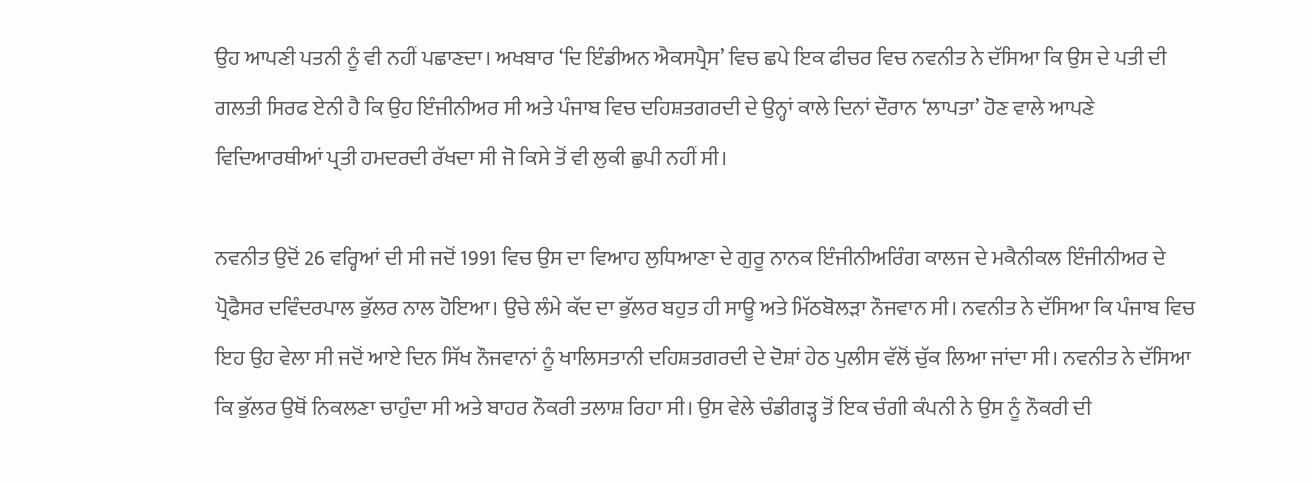ਉਹ ਆਪਣੀ ਪਤਨੀ ਨੂੰ ਵੀ ਨਹੀਂ ਪਛਾਣਦਾ। ਅਖਬਾਰ ‘ਦਿ ਇੰਡੀਅਨ ਐਕਸਪ੍ਰੈਸ’ ਵਿਚ ਛਪੇ ਇਕ ਫੀਚਰ ਵਿਚ ਨਵਨੀਤ ਨੇ ਦੱਸਿਆ ਕਿ ਉਸ ਦੇ ਪਤੀ ਦੀ ਗਲਤੀ ਸਿਰਫ ਏਨੀ ਹੈ ਕਿ ਉਹ ਇੰਜੀਨੀਅਰ ਸੀ ਅਤੇ ਪੰਜਾਬ ਵਿਚ ਦਹਿਸ਼ਤਗਰਦੀ ਦੇ ਉਨ੍ਹਾਂ ਕਾਲੇ ਦਿਨਾਂ ਦੌਰਾਨ ‘ਲਾਪਤਾ’ ਹੋਣ ਵਾਲੇ ਆਪਣੇ ਵਿਦਿਆਰਥੀਆਂ ਪ੍ਰਤੀ ਹਮਦਰਦੀ ਰੱਖਦਾ ਸੀ ਜੋ ਕਿਸੇ ਤੋਂ ਵੀ ਲੁਕੀ ਛੁਪੀ ਨਹੀਂ ਸੀ।

ਨਵਨੀਤ ਉਦੋਂ 26 ਵਰ੍ਹਿਆਂ ਦੀ ਸੀ ਜਦੋਂ 1991 ਵਿਚ ਉਸ ਦਾ ਵਿਆਹ ਲੁਧਿਆਣਾ ਦੇ ਗੁਰੂ ਨਾਨਕ ਇੰਜੀਨੀਅਰਿੰਗ ਕਾਲਜ ਦੇ ਮਕੈਨੀਕਲ ਇੰਜੀਨੀਅਰ ਦੇ ਪ੍ਰੋਫੈਸਰ ਦਵਿੰਦਰਪਾਲ ਭੁੱਲਰ ਨਾਲ ਹੋਇਆ। ਉਚੇ ਲੰਮੇ ਕੱਦ ਦਾ ਭੁੱਲਰ ਬਹੁਤ ਹੀ ਸਾਊ ਅਤੇ ਮਿੱਠਬੋਲੜਾ ਨੌਜਵਾਨ ਸੀ। ਨਵਨੀਤ ਨੇ ਦੱਸਿਆ ਕਿ ਪੰਜਾਬ ਵਿਚ ਇਹ ਉਹ ਵੇਲਾ ਸੀ ਜਦੋਂ ਆਏ ਦਿਨ ਸਿੱਖ ਨੌਜਵਾਨਾਂ ਨੂੰ ਖਾਲਿਸਤਾਨੀ ਦਹਿਸ਼ਤਗਰਦੀ ਦੇ ਦੋਸ਼ਾਂ ਹੇਠ ਪੁਲੀਸ ਵੱਲੋਂ ਚੁੱਕ ਲਿਆ ਜਾਂਦਾ ਸੀ। ਨਵਨੀਤ ਨੇ ਦੱਸਿਆ ਕਿ ਭੁੱਲਰ ਉਥੋਂ ਨਿਕਲਣਾ ਚਾਹੁੰਦਾ ਸੀ ਅਤੇ ਬਾਹਰ ਨੌਕਰੀ ਤਲਾਸ਼ ਰਿਹਾ ਸੀ। ਉਸ ਵੇਲੇ ਚੰਡੀਗੜ੍ਹ ਤੋਂ ਇਕ ਚੰਗੀ ਕੰਪਨੀ ਨੇ ਉਸ ਨੂੰ ਨੌਕਰੀ ਦੀ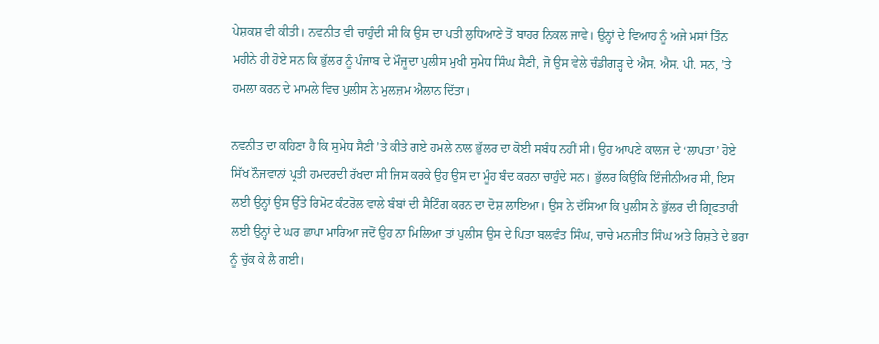ਪੇਸ਼ਕਸ਼ ਵੀ ਕੀਤੀ। ਨਵਨੀਤ ਵੀ ਚਾਹੁੰਦੀ ਸੀ ਕਿ ਉਸ ਦਾ ਪਤੀ ਲੁਧਿਆਣੇ ਤੋਂ ਬਾਹਰ ਨਿਕਲ ਜਾਵੇ। ਉਨ੍ਹਾਂ ਦੇ ਵਿਆਹ ਨੂੰ ਅਜੇ ਮਸਾਂ ਤਿੰਨ ਮਹੀਨੇ ਹੀ ਹੋਏ ਸਨ ਕਿ ਭੁੱਲਰ ਨੂੰ ਪੰਜਾਬ ਦੇ ਮੌਜੂਦਾ ਪੁਲੀਸ ਮੁਖੀ ਸੁਮੇਧ ਸਿੰਘ ਸੈਣੀ, ਜੋ ਉਸ ਵੇਲੇ ਚੰਡੀਗੜ੍ਹ ਦੇ ਐਸ. ਐਸ. ਪੀ. ਸਨ, ’ਤੇ ਹਮਲਾ ਕਰਨ ਦੇ ਮਾਮਲੇ ਵਿਚ ਪੁਲੀਸ ਨੇ ਮੁਲਜ਼ਮ ਐਲਾਨ ਦਿੱਤਾ।

ਨਵਨੀਤ ਦਾ ਕਹਿਣਾ ਹੈ ਕਿ ਸੁਮੇਧ ਸੈਣੀ ’ਤੇ ਕੀਤੇ ਗਏ ਹਮਲੇ ਨਾਲ ਭੁੱਲਰ ਦਾ ਕੋਈ ਸਬੰਧ ਨਹੀਂ ਸੀ। ਉਹ ਆਪਣੇ ਕਾਲਜ ਦੇ ‘ਲਾਪਤਾ’ ਹੋਏ ਸਿੱਖ ਨੌਜਵਾਨਾਂ ਪ੍ਰਤੀ ਹਮਦਰਦੀ ਰੱਖਦਾ ਸੀ ਜਿਸ ਕਰਕੇ ਉਹ ਉਸ ਦਾ ਮੂੰਹ ਬੰਦ ਕਰਨਾ ਚਾਹੁੰਦੇ ਸਨ। ਭੁੱਲਰ ਕਿਉਂਕਿ ਇੰਜੀਨੀਅਰ ਸੀ, ਇਸ ਲਈ ਉਨ੍ਹਾਂ ਉਸ ਉੱਤੇ ਰਿਮੋਟ ਕੰਟਰੋਲ ਵਾਲੇ ਬੰਬਾਂ ਦੀ ਸੈਟਿੰਗ ਕਰਨ ਦਾ ਦੋਸ਼ ਲਾਇਆ। ਉਸ ਨੇ ਦੱਸਿਆ ਕਿ ਪੁਲੀਸ ਨੇ ਭੁੱਲਰ ਦੀ ਗ੍ਰਿਫਤਾਰੀ ਲਈ ਉਨ੍ਹਾਂ ਦੇ ਘਰ ਛਾਪਾ ਮਾਰਿਆ ਜਦੋਂ ਉਹ ਨਾ ਮਿਲਿਆ ਤਾਂ ਪੁਲੀਸ ਉਸ ਦੇ ਪਿਤਾ ਬਲਵੰਤ ਸਿੰਘ, ਚਾਚੇ ਮਨਜੀਤ ਸਿੰਘ ਅਤੇ ਰਿਸ਼ਤੇ ਦੇ ਭਰਾ ਨੂੰ ਚੁੱਕ ਕੇ ਲੈ ਗਈ।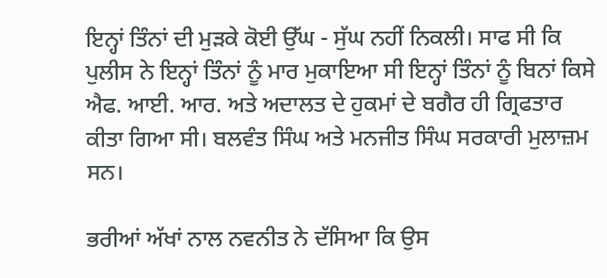ਇਨ੍ਹਾਂ ਤਿੰਨਾਂ ਦੀ ਮੁੜਕੇ ਕੋਈ ਉੱਘ - ਸੁੱਘ ਨਹੀਂ ਨਿਕਲੀ। ਸਾਫ ਸੀ ਕਿ ਪੁਲੀਸ ਨੇ ਇਨ੍ਹਾਂ ਤਿੰਨਾਂ ਨੂੰ ਮਾਰ ਮੁਕਾਇਆ ਸੀ ਇਨ੍ਹਾਂ ਤਿੰਨਾਂ ਨੂੰ ਬਿਨਾਂ ਕਿਸੇ ਐਫ. ਆਈ. ਆਰ. ਅਤੇ ਅਦਾਲਤ ਦੇ ਹੁਕਮਾਂ ਦੇ ਬਗੈਰ ਹੀ ਗ੍ਰਿਫਤਾਰ ਕੀਤਾ ਗਿਆ ਸੀ। ਬਲਵੰਤ ਸਿੰਘ ਅਤੇ ਮਨਜੀਤ ਸਿੰਘ ਸਰਕਾਰੀ ਮੁਲਾਜ਼ਮ ਸਨ।

ਭਰੀਆਂ ਅੱਖਾਂ ਨਾਲ ਨਵਨੀਤ ਨੇ ਦੱਸਿਆ ਕਿ ਉਸ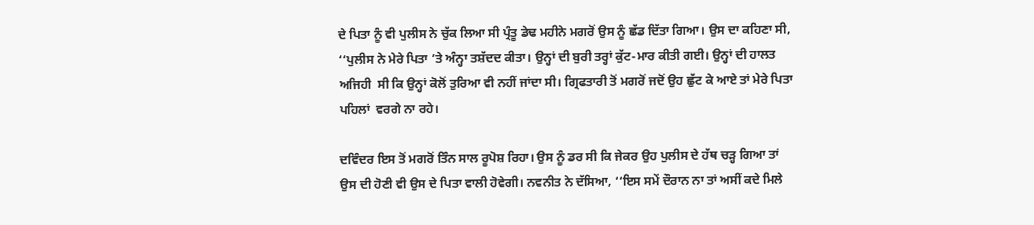ਦੇ ਪਿਤਾ ਨੂੰ ਵੀ ਪੁਲੀਸ ਨੇ ਚੁੱਕ ਲਿਆ ਸੀ ਪ੍ਰੰਤੂ ਡੇਢ ਮਹੀਨੇ ਮਗਰੋਂ ਉਸ ਨੂੰ ਛੱਡ ਦਿੱਤਾ ਗਿਆ। ਉਸ ਦਾ ਕਹਿਣਾ ਸੀ, ‘‘ਪੁਲੀਸ ਨੇ ਮੇਰੇ ਪਿਤਾ ’ਤੇ ਅੰਨ੍ਹਾ ਤਸ਼ੱਦਦ ਕੀਤਾ। ਉਨ੍ਹਾਂ ਦੀ ਬੁਰੀ ਤਰ੍ਹਾਂ ਕੁੱਟ-ਮਾਰ ਕੀਤੀ ਗਈ। ਉਨ੍ਹਾਂ ਦੀ ਹਾਲਤ ਅਜਿਹੀ  ਸੀ ਕਿ ਉਨ੍ਹਾਂ ਕੋਲੋਂ ਤੁਰਿਆ ਵੀ ਨਹੀਂ ਜਾਂਦਾ ਸੀ। ਗ੍ਰਿਫਤਾਰੀ ਤੋਂ ਮਗਰੋਂ ਜਦੋਂ ਉਹ ਛੁੱਟ ਕੇ ਆਏ ਤਾਂ ਮੇਰੇ ਪਿਤਾ ਪਹਿਲਾਂ  ਵਰਗੇ ਨਾ ਰਹੇ।

ਦਵਿੰਦਰ ਇਸ ਤੋਂ ਮਗਰੋਂ ਤਿੰਨ ਸਾਲ ਰੂਪੋਸ਼ ਰਿਹਾ। ਉਸ ਨੂੰ ਡਰ ਸੀ ਕਿ ਜੇਕਰ ਉਹ ਪੁਲੀਸ ਦੇ ਹੱਥ ਚੜ੍ਹ ਗਿਆ ਤਾਂ ਉਸ ਦੀ ਹੋਣੀ ਵੀ ਉਸ ਦੇ ਪਿਤਾ ਵਾਲੀ ਹੋਵੇਗੀ। ਨਵਨੀਤ ਨੇ ਦੱਸਿਆ, ‘‘ਇਸ ਸਮੇਂ ਦੌਰਾਨ ਨਾ ਤਾਂ ਅਸੀਂ ਕਦੇ ਮਿਲੇ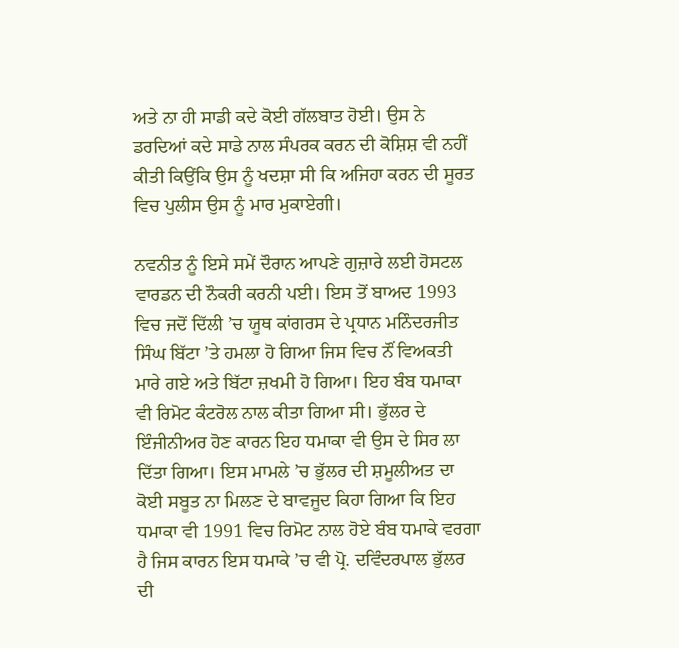ਅਤੇ ਨਾ ਹੀ ਸਾਡੀ ਕਦੇ ਕੋਈ ਗੱਲਬਾਤ ਹੋਈ। ਉਸ ਨੇ ਡਰਦਿਆਂ ਕਦੇ ਸਾਡੇ ਨਾਲ ਸੰਪਰਕ ਕਰਨ ਦੀ ਕੋਸ਼ਿਸ਼ ਵੀ ਨਹੀਂ ਕੀਤੀ ਕਿਉਂਕਿ ਉਸ ਨੂੰ ਖਦਸ਼ਾ ਸੀ ਕਿ ਅਜਿਹਾ ਕਰਨ ਦੀ ਸੂਰਤ ਵਿਚ ਪੁਲੀਸ ਉਸ ਨੂੰ ਮਾਰ ਮੁਕਾਏਗੀ।

ਨਵਨੀਤ ਨੂੰ ਇਸੇ ਸਮੇਂ ਦੌਰਾਨ ਆਪਣੇ ਗੁਜ਼ਾਰੇ ਲਈ ਹੋਸਟਲ ਵਾਰਡਨ ਦੀ ਨੌਕਰੀ ਕਰਨੀ ਪਈ। ਇਸ ਤੋਂ ਬਾਅਦ 1993 ਵਿਚ ਜਦੋਂ ਦਿੱਲੀ ’ਚ ਯੂਥ ਕਾਂਗਰਸ ਦੇ ਪ੍ਰਧਾਨ ਮਨਿੰਦਰਜੀਤ ਸਿੰਘ ਬਿੱਟਾ ’ਤੇ ਹਮਲਾ ਹੋ ਗਿਆ ਜਿਸ ਵਿਚ ਨੌਂ ਵਿਅਕਤੀ ਮਾਰੇ ਗਏ ਅਤੇ ਬਿੱਟਾ ਜ਼ਖਮੀ ਹੋ ਗਿਆ। ਇਹ ਬੰਬ ਧਮਾਕਾ ਵੀ ਰਿਮੋਟ ਕੰਟਰੋਲ ਨਾਲ ਕੀਤਾ ਗਿਆ ਸੀ। ਭੁੱਲਰ ਦੇ ਇੰਜੀਨੀਅਰ ਹੋਣ ਕਾਰਨ ਇਹ ਧਮਾਕਾ ਵੀ ਉਸ ਦੇ ਸਿਰ ਲਾ ਦਿੱਤਾ ਗਿਆ। ਇਸ ਮਾਮਲੇ ’ਚ ਭੁੱਲਰ ਦੀ ਸ਼ਮੂਲੀਅਤ ਦਾ ਕੋਈ ਸਬੂਤ ਨਾ ਮਿਲਣ ਦੇ ਬਾਵਜੂਦ ਕਿਹਾ ਗਿਆ ਕਿ ਇਹ ਧਮਾਕਾ ਵੀ 1991 ਵਿਚ ਰਿਮੋਟ ਨਾਲ ਹੋਏ ਬੰਬ ਧਮਾਕੇ ਵਰਗਾ ਹੈ ਜਿਸ ਕਾਰਨ ਇਸ ਧਮਾਕੇ ’ਚ ਵੀ ਪ੍ਰੋ. ਦਵਿੰਦਰਪਾਲ ਭੁੱਲਰ ਦੀ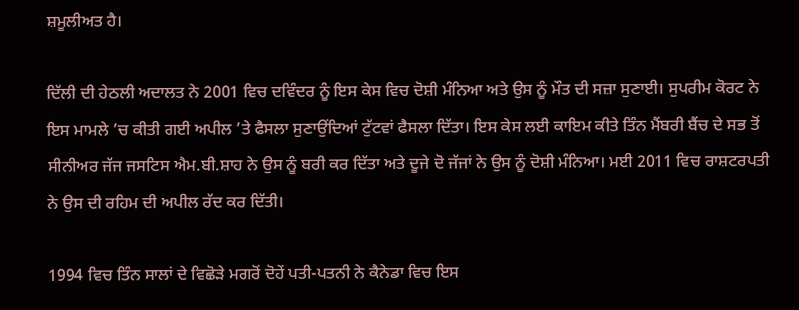ਸ਼ਮੂਲੀਅਤ ਹੈ।

ਦਿੱਲੀ ਦੀ ਹੇਠਲੀ ਅਦਾਲਤ ਨੇ 2001 ਵਿਚ ਦਵਿੰਦਰ ਨੂੰ ਇਸ ਕੇਸ ਵਿਚ ਦੋਸ਼ੀ ਮੰਨਿਆ ਅਤੇ ਉਸ ਨੂੰ ਮੌਤ ਦੀ ਸਜ਼ਾ ਸੁਣਾਈ। ਸੁਪਰੀਮ ਕੋਰਟ ਨੇ ਇਸ ਮਾਮਲੇ ’ਚ ਕੀਤੀ ਗਈ ਅਪੀਲ ’ਤੇ ਫੈਸਲਾ ਸੁਣਾਉਂਦਿਆਂ ਟੁੱਟਵਾਂ ਫੈਸਲਾ ਦਿੱਤਾ। ਇਸ ਕੇਸ ਲਈ ਕਾਇਮ ਕੀਤੇ ਤਿੰਨ ਮੈਂਬਰੀ ਬੈਂਚ ਦੇ ਸਭ ਤੋਂ ਸੀਨੀਅਰ ਜੱਜ ਜਸਟਿਸ ਐਮ.ਬੀ.ਸ਼ਾਹ ਨੇ ਉਸ ਨੂੰ ਬਰੀ ਕਰ ਦਿੱਤਾ ਅਤੇ ਦੂਜੇ ਦੋ ਜੱਜਾਂ ਨੇ ਉਸ ਨੂੰ ਦੋਸ਼ੀ ਮੰਨਿਆ। ਮਈ 2011 ਵਿਚ ਰਾਸ਼ਟਰਪਤੀ ਨੇ ਉਸ ਦੀ ਰਹਿਮ ਦੀ ਅਪੀਲ ਰੱਦ ਕਰ ਦਿੱਤੀ।

1994 ਵਿਚ ਤਿੰਨ ਸਾਲਾਂ ਦੇ ਵਿਛੋੜੇ ਮਗਰੋਂ ਦੋਹੇਂ ਪਤੀ-ਪਤਨੀ ਨੇ ਕੈਨੇਡਾ ਵਿਚ ਇਸ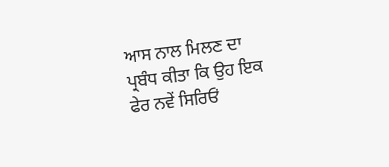ਆਸ ਨਾਲ ਮਿਲਣ ਦਾ ਪ੍ਰਬੰਧ ਕੀਤਾ ਕਿ ਉਹ ਇਕ ਫੇਰ ਨਵੇਂ ਸਿਰਿਓਂ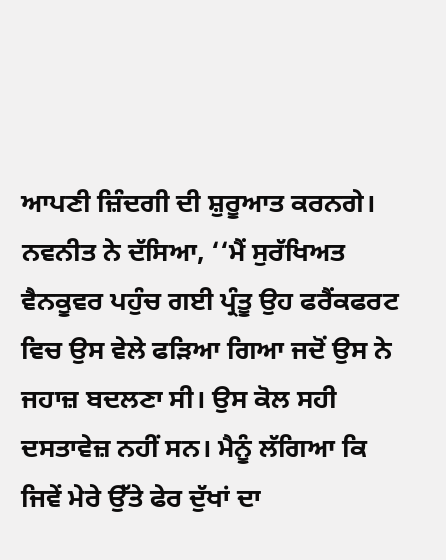ਆਪਣੀ ਜ਼ਿੰਦਗੀ ਦੀ ਸ਼ੁਰੂਆਤ ਕਰਨਗੇ। ਨਵਨੀਤ ਨੇ ਦੱਸਿਆ, ‘‘ਮੈਂ ਸੁਰੱਖਿਅਤ ਵੈਨਕੂਵਰ ਪਹੁੰਚ ਗਈ ਪ੍ਰੰਤੂ ਉਹ ਫਰੈਂਕਫਰਟ ਵਿਚ ਉਸ ਵੇਲੇ ਫੜਿਆ ਗਿਆ ਜਦੋਂ ਉਸ ਨੇ ਜਹਾਜ਼ ਬਦਲਣਾ ਸੀ। ਉਸ ਕੋਲ ਸਹੀ ਦਸਤਾਵੇਜ਼ ਨਹੀਂ ਸਨ। ਮੈਨੂੰ ਲੱਗਿਆ ਕਿ ਜਿਵੇਂ ਮੇਰੇ ਉੱਤੇ ਫੇਰ ਦੁੱਖਾਂ ਦਾ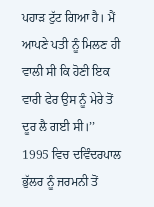ਪਹਾੜ ਟੁੱਟ ਗਿਆ ਹੈ। ਮੈਂ ਆਪਣੇ ਪਤੀ ਨੂੰ ਮਿਲਣ ਹੀ ਵਾਲੀ ਸੀ ਕਿ ਹੋਣੀ ਇਕ ਵਾਰੀ ਫੇਰ ਉਸ ਨੂੰ ਮੇਰੇ ਤੋਂ ਦੂਰ ਲੈ ਗਈ ਸੀ।’’ 1995 ਵਿਚ ਦਵਿੰਦਰਪਾਲ ਭੁੱਲਰ ਨੂੰ ਜਰਮਨੀ ਤੋਂ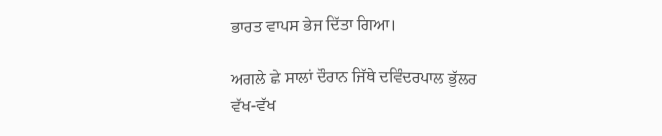ਭਾਰਤ ਵਾਪਸ ਭੇਜ ਦਿੱਤਾ ਗਿਆ।

ਅਗਲੇ ਛੇ ਸਾਲਾਂ ਦੌਰਾਨ ਜਿੱਥੇ ਦਵਿੰਦਰਪਾਲ ਭੁੱਲਰ ਵੱਖ-ਵੱਖ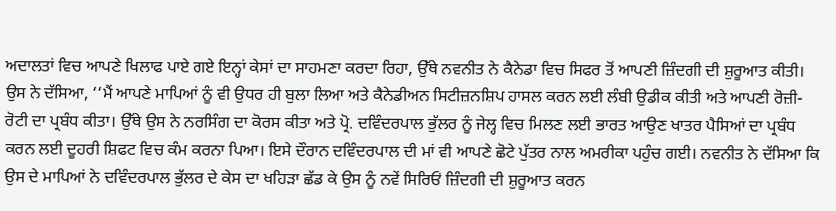ਅਦਾਲਤਾਂ ਵਿਚ ਆਪਣੇ ਖਿਲਾਫ ਪਾਏ ਗਏ ਇਨ੍ਹਾਂ ਕੇਸਾਂ ਦਾ ਸਾਹਮਣਾ ਕਰਦਾ ਰਿਹਾ, ਉੱਥੇ ਨਵਨੀਤ ਨੇ ਕੈਨੇਡਾ ਵਿਚ ਸਿਫਰ ਤੋਂ ਆਪਣੀ ਜ਼ਿੰਦਗੀ ਦੀ ਸ਼ੁਰੂਆਤ ਕੀਤੀ। ਉਸ ਨੇ ਦੱਸਿਆ, ‘‘ਮੈਂ ਆਪਣੇ ਮਾਪਿਆਂ ਨੂੰ ਵੀ ਉਧਰ ਹੀ ਬੁਲਾ ਲਿਆ ਅਤੇ ਕੈਨੇਡੀਅਨ ਸਿਟੀਜ਼ਨਸ਼ਿਪ ਹਾਸਲ ਕਰਨ ਲਈ ਲੰਬੀ ਉਡੀਕ ਕੀਤੀ ਅਤੇ ਆਪਣੀ ਰੋਜ਼ੀ-ਰੋਟੀ ਦਾ ਪ੍ਰਬੰਧ ਕੀਤਾ। ਉੱਥੇ ਉਸ ਨੇ ਨਰਸਿੰਗ ਦਾ ਕੋਰਸ ਕੀਤਾ ਅਤੇ ਪ੍ਰੋ. ਦਵਿੰਦਰਪਾਲ ਭੁੱਲਰ ਨੂੰ ਜੇਲ੍ਹ ਵਿਚ ਮਿਲਣ ਲਈ ਭਾਰਤ ਆਉਣ ਖਾਤਰ ਪੈਸਿਆਂ ਦਾ ਪ੍ਰਬੰਧ ਕਰਨ ਲਈ ਦੂਹਰੀ ਸ਼ਿਫਟ ਵਿਚ ਕੰਮ ਕਰਨਾ ਪਿਆ। ਇਸੇ ਦੌਰਾਨ ਦਵਿੰਦਰਪਾਲ ਦੀ ਮਾਂ ਵੀ ਆਪਣੇ ਛੋਟੇ ਪੁੱਤਰ ਨਾਲ ਅਮਰੀਕਾ ਪਹੁੰਚ ਗਈ। ਨਵਨੀਤ ਨੇ ਦੱਸਿਆ ਕਿ ਉਸ ਦੇ ਮਾਪਿਆਂ ਨੇ ਦਵਿੰਦਰਪਾਲ ਭੁੱਲਰ ਦੇ ਕੇਸ ਦਾ ਖਹਿੜਾ ਛੱਡ ਕੇ ਉਸ ਨੂੰ ਨਵੇਂ ਸਿਰਿਓਂ ਜ਼ਿੰਦਗੀ ਦੀ ਸ਼ੁਰੂਆਤ ਕਰਨ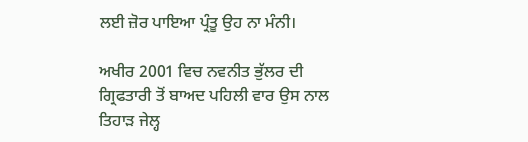ਲਈ ਜ਼ੋਰ ਪਾਇਆ ਪ੍ਰੰਤੂ ਉਹ ਨਾ ਮੰਨੀ।

ਅਖੀਰ 2001 ਵਿਚ ਨਵਨੀਤ ਭੁੱਲਰ ਦੀ ਗ੍ਰਿਫਤਾਰੀ ਤੋਂ ਬਾਅਦ ਪਹਿਲੀ ਵਾਰ ਉਸ ਨਾਲ ਤਿਹਾੜ ਜੇਲ੍ਹ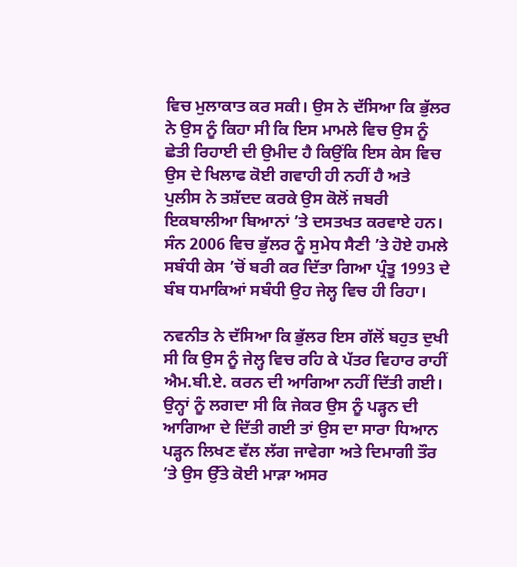ਵਿਚ ਮੁਲਾਕਾਤ ਕਰ ਸਕੀ। ਉਸ ਨੇ ਦੱਸਿਆ ਕਿ ਭੁੱਲਰ ਨੇ ਉਸ ਨੂੰ ਕਿਹਾ ਸੀ ਕਿ ਇਸ ਮਾਮਲੇ ਵਿਚ ਉਸ ਨੂੰ ਛੇਤੀ ਰਿਹਾਈ ਦੀ ਉਮੀਦ ਹੈ ਕਿਉਂਕਿ ਇਸ ਕੇਸ ਵਿਚ ਉਸ ਦੇ ਖਿਲਾਫ ਕੋਈ ਗਵਾਹੀ ਹੀ ਨਹੀਂ ਹੈ ਅਤੇ ਪੁਲੀਸ ਨੇ ਤਸ਼ੱਦਦ ਕਰਕੇ ਉਸ ਕੋਲੋਂ ਜਬਰੀ ਇਕਬਾਲੀਆ ਬਿਆਨਾਂ ’ਤੇ ਦਸਤਖਤ ਕਰਵਾਏ ਹਨ। ਸੰਨ 2006 ਵਿਚ ਭੁੱਲਰ ਨੂੰ ਸੁਮੇਧ ਸੈਣੀ ’ਤੇ ਹੋਏ ਹਮਲੇ ਸਬੰਧੀ ਕੇਸ ’ਚੋਂ ਬਰੀ ਕਰ ਦਿੱਤਾ ਗਿਆ ਪ੍ਰੰਤੂ 1993 ਦੇ ਬੰਬ ਧਮਾਕਿਆਂ ਸਬੰਧੀ ਉਹ ਜੇਲ੍ਹ ਵਿਚ ਹੀ ਰਿਹਾ।

ਨਵਨੀਤ ਨੇ ਦੱਸਿਆ ਕਿ ਭੁੱਲਰ ਇਸ ਗੱਲੋਂ ਬਹੁਤ ਦੁਖੀ ਸੀ ਕਿ ਉਸ ਨੂੰ ਜੇਲ੍ਹ ਵਿਚ ਰਹਿ ਕੇ ਪੱਤਰ ਵਿਹਾਰ ਰਾਹੀਂ ਐਮ.ਬੀ.ਏ. ਕਰਨ ਦੀ ਆਗਿਆ ਨਹੀਂ ਦਿੱਤੀ ਗਈ। ਉਨ੍ਹਾਂ ਨੂੰ ਲਗਦਾ ਸੀ ਕਿ ਜੇਕਰ ਉਸ ਨੂੰ ਪੜ੍ਹਨ ਦੀ ਆਗਿਆ ਦੇ ਦਿੱਤੀ ਗਈ ਤਾਂ ਉਸ ਦਾ ਸਾਰਾ ਧਿਆਨ ਪੜ੍ਹਨ ਲਿਖਣ ਵੱਲ ਲੱਗ ਜਾਵੇਗਾ ਅਤੇ ਦਿਮਾਗੀ ਤੌਰ ’ਤੇ ਉਸ ਉੱਤੇ ਕੋਈ ਮਾੜਾ ਅਸਰ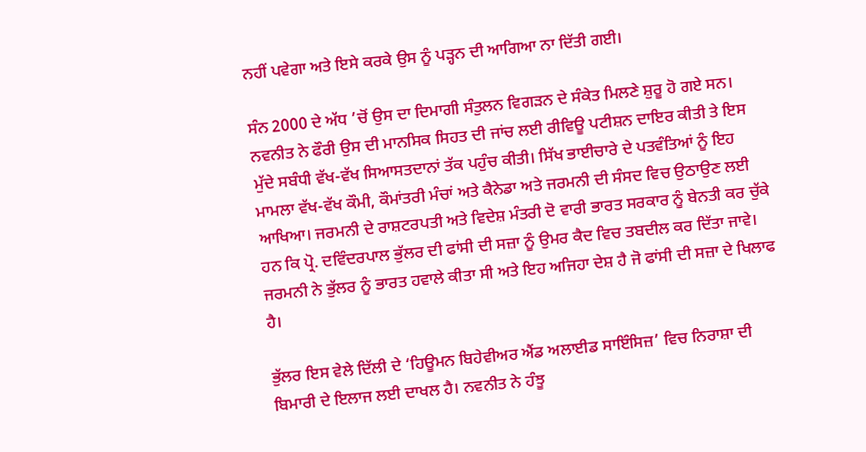ਨਹੀਂ ਪਵੇਗਾ ਅਤੇ ਇਸੇ ਕਰਕੇ ਉਸ ਨੂੰ ਪੜ੍ਹਨ ਦੀ ਆਗਿਆ ਨਾ ਦਿੱਤੀ ਗਈ।

ਸੰਨ 2000 ਦੇ ਅੱਧ ’ਚੋਂ ਉਸ ਦਾ ਦਿਮਾਗੀ ਸੰਤੁਲਨ ਵਿਗੜਨ ਦੇ ਸੰਕੇਤ ਮਿਲਣੇ ਸ਼ੁਰੂ ਹੋ ਗਏ ਸਨ। ਨਵਨੀਤ ਨੇ ਫੌਰੀ ਉਸ ਦੀ ਮਾਨਸਿਕ ਸਿਹਤ ਦੀ ਜਾਂਚ ਲਈ ਰੀਵਿਊ ਪਟੀਸ਼ਨ ਦਾਇਰ ਕੀਤੀ ਤੇ ਇਸ ਮੁੱਦੇ ਸਬੰਧੀ ਵੱਖ-ਵੱਖ ਸਿਆਸਤਦਾਨਾਂ ਤੱਕ ਪਹੁੰਚ ਕੀਤੀ। ਸਿੱਖ ਭਾਈਚਾਰੇ ਦੇ ਪਤਵੰਤਿਆਂ ਨੂੰ ਇਹ ਮਾਮਲਾ ਵੱਖ-ਵੱਖ ਕੌਮੀ, ਕੌਮਾਂਤਰੀ ਮੰਚਾਂ ਅਤੇ ਕੈਨੇਡਾ ਅਤੇ ਜਰਮਨੀ ਦੀ ਸੰਸਦ ਵਿਚ ਉਠਾਉਣ ਲਈ ਆਖਿਆ। ਜਰਮਨੀ ਦੇ ਰਾਸ਼ਟਰਪਤੀ ਅਤੇ ਵਿਦੇਸ਼ ਮੰਤਰੀ ਦੋ ਵਾਰੀ ਭਾਰਤ ਸਰਕਾਰ ਨੂੰ ਬੇਨਤੀ ਕਰ ਚੁੱਕੇ ਹਨ ਕਿ ਪ੍ਰੋ. ਦਵਿੰਦਰਪਾਲ ਭੁੱਲਰ ਦੀ ਫਾਂਸੀ ਦੀ ਸਜ਼ਾ ਨੂੰ ਉਮਰ ਕੈਦ ਵਿਚ ਤਬਦੀਲ ਕਰ ਦਿੱਤਾ ਜਾਵੇ। ਜਰਮਨੀ ਨੇ ਭੁੱਲਰ ਨੂੰ ਭਾਰਤ ਹਵਾਲੇ ਕੀਤਾ ਸੀ ਅਤੇ ਇਹ ਅਜਿਹਾ ਦੇਸ਼ ਹੈ ਜੋ ਫਾਂਸੀ ਦੀ ਸਜ਼ਾ ਦੇ ਖਿਲਾਫ ਹੈ।

ਭੁੱਲਰ ਇਸ ਵੇਲੇ ਦਿੱਲੀ ਦੇ ‘ਹਿਊਮਨ ਬਿਹੇਵੀਅਰ ਐਂਡ ਅਲਾਈਡ ਸਾਇੰਸਿਜ਼’ ਵਿਚ ਨਿਰਾਸ਼ਾ ਦੀ ਬਿਮਾਰੀ ਦੇ ਇਲਾਜ ਲਈ ਦਾਖਲ ਹੈ। ਨਵਨੀਤ ਨੇ ਹੰਝੂ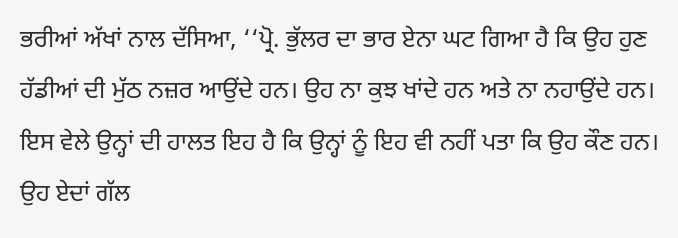ਭਰੀਆਂ ਅੱਖਾਂ ਨਾਲ ਦੱਸਿਆ, ‘‘ਪ੍ਰੋ. ਭੁੱਲਰ ਦਾ ਭਾਰ ਏਨਾ ਘਟ ਗਿਆ ਹੈ ਕਿ ਉਹ ਹੁਣ ਹੱਡੀਆਂ ਦੀ ਮੁੱਠ ਨਜ਼ਰ ਆਉਂਦੇ ਹਨ। ਉਹ ਨਾ ਕੁਝ ਖਾਂਦੇ ਹਨ ਅਤੇ ਨਾ ਨਹਾਉਂਦੇ ਹਨ। ਇਸ ਵੇਲੇ ਉਨ੍ਹਾਂ ਦੀ ਹਾਲਤ ਇਹ ਹੈ ਕਿ ਉਨ੍ਹਾਂ ਨੂੰ ਇਹ ਵੀ ਨਹੀਂ ਪਤਾ ਕਿ ਉਹ ਕੌਣ ਹਨ। ਉਹ ਏਦਾਂ ਗੱਲ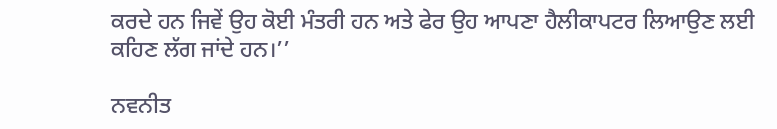ਕਰਦੇ ਹਨ ਜਿਵੇਂ ਉਹ ਕੋਈ ਮੰਤਰੀ ਹਨ ਅਤੇ ਫੇਰ ਉਹ ਆਪਣਾ ਹੈਲੀਕਾਪਟਰ ਲਿਆਉਣ ਲਈ ਕਹਿਣ ਲੱਗ ਜਾਂਦੇ ਹਨ।’’

ਨਵਨੀਤ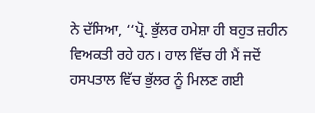ਨੇ ਦੱਸਿਆ, ‘‘ਪ੍ਰੋ. ਭੁੱਲਰ ਹਮੇਸ਼ਾ ਹੀ ਬਹੁਤ ਜ਼ਹੀਨ ਵਿਅਕਤੀ ਰਹੇ ਹਨ। ਹਾਲ ਵਿੱਚ ਹੀ ਮੈਂ ਜਦੋਂ ਹਸਪਤਾਲ ਵਿੱਚ ਭੁੱਲਰ ਨੂੰ ਮਿਲਣ ਗਈ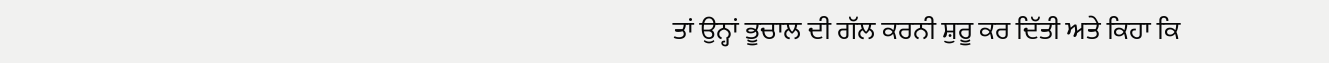ਤਾਂ ਉਨ੍ਹਾਂ ਭੂਚਾਲ ਦੀ ਗੱਲ ਕਰਨੀ ਸ਼ੁਰੂ ਕਰ ਦਿੱਤੀ ਅਤੇ ਕਿਹਾ ਕਿ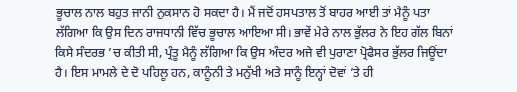ਭੂਚਾਲ ਨਾਲ ਬਹੁਤ ਜਾਨੀ ਨੁਕਸਾਨ ਹੋ ਸਕਦਾ ਹੈ। ਮੈਂ ਜਦੋਂ ਹਸਪਤਾਲ ਤੋਂ ਬਾਹਰ ਆਈ ਤਾਂ ਮੈਨੂੰ ਪਤਾ ਲੱਗਿਆ ਕਿ ਉਸ ਦਿਨ ਰਾਜਧਾਨੀ ਵਿੱਚ ਭੂਚਾਲ ਆਇਆ ਸੀ। ਭਾਵੇਂ ਮੇਰੇ ਨਾਲ ਭੁੱਲਰ ਨੇ ਇਹ ਗੱਲ ਬਿਨਾਂ ਕਿਸੇ ਸੰਦਰਭ ’ਚ ਕੀਤੀ ਸੀ, ਪ੍ਰੰਤੂ ਮੈਨੂੰ ਲੱਗਿਆ ਕਿ ਉਸ ਅੰਦਰ ਅਜੇ ਵੀ ਪੁਰਾਣਾ ਪ੍ਰੋਫੈਸਰ ਭੁੱਲਰ ਜਿਊਂਦਾ ਹੈ। ਇਸ ਮਾਮਲੇ ਦੇ ਦੋ ਪਹਿਲੂ ਹਨ, ਕਾਨੂੰਨੀ ਤੇ ਮਨੁੱਖੀ ਅਤੇ ਸਾਨੂੰ ਇਨ੍ਹਾਂ ਦੋਵਾਂ ’ਤੇ ਹੀ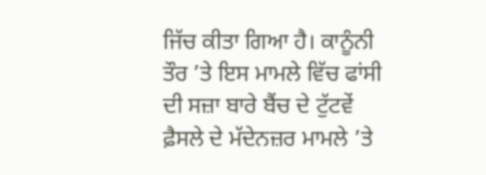ਜਿੱਚ ਕੀਤਾ ਗਿਆ ਹੈ। ਕਾਨੂੰਨੀ ਤੌਰ ’ਤੇ ਇਸ ਮਾਮਲੇ ਵਿੱਚ ਫਾਂਸੀ ਦੀ ਸਜ਼ਾ ਬਾਰੇ ਬੈਂਚ ਦੇ ਟੁੱਟਵੇਂ ਫ਼ੈਸਲੇ ਦੇ ਮੱਦੇਨਜ਼ਰ ਮਾਮਲੇ ’ਤੇ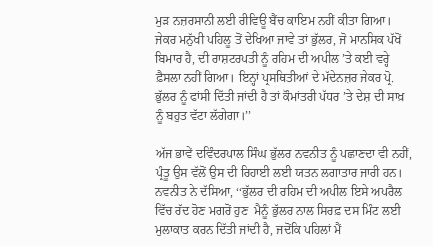ਮੁੜ ਨਜ਼ਰਸਾਨੀ ਲਈ ਰੀਵਿਊ ਬੈਂਚ ਕਾਇਮ ਨਹੀਂ ਕੀਤਾ ਗਿਆ। ਜੇਕਰ ਮਨੁੱਖੀ ਪਹਿਲੂ ਤੋਂ ਦੇਖਿਆ ਜਾਵੇ ਤਾਂ ਭੁੱਲਰ, ਜੋ ਮਾਨਸਿਕ ਪੱਖੋਂ ਬਿਮਾਰ ਹੈ, ਦੀ ਰਾਸ਼ਟਰਪਤੀ ਨੂੰ ਰਹਿਮ ਦੀ ਅਪੀਲ ’ਤੇ ਕਈ ਵਰ੍ਹੇ ਫ਼ੈਸਲਾ ਨਹੀਂ ਗਿਆ। ਇਨ੍ਹਾਂ ਪ੍ਰਸਥਿਤੀਆਂ ਦੇ ਮੱਦੇਨਜ਼ਰ ਜੇਕਰ ਪ੍ਰੋ. ਭੁੱਲਰ ਨੂੰ ਫਾਂਸੀ ਦਿੱਤੀ ਜਾਂਦੀ ਹੈ ਤਾਂ ਕੌਮਾਂਤਰੀ ਪੱਧਰ ’ਤੇ ਦੇਸ਼ ਦੀ ਸਾਖ਼ ਨੂੰ ਬਹੁਤ ਵੱਟਾ ਲੱਗੇਗਾ।’’

ਅੱਜ ਭਾਵੇਂ ਦਵਿੰਦਰਪਾਲ ਸਿੰਘ ਭੁੱਲਰ ਨਵਨੀਤ ਨੂੰ ਪਛਾਣਦਾ ਵੀ ਨਹੀਂ, ਪ੍ਰੰਤੂ ਉਸ ਵੱਲੋਂ ਉਸ ਦੀ ਰਿਹਾਈ ਲਈ ਯਤਨ ਲਗਾਤਾਰ ਜਾਰੀ ਹਨ। ਨਵਨੀਤ ਨੇ ਦੱਸਿਆ, ‘‘ਭੁੱਲਰ ਦੀ ਰਹਿਮ ਦੀ ਅਪੀਲ ਇਸੇ ਅਪਰੈਲ ਵਿੱਚ ਰੱਦ ਹੋਣ ਮਗਰੋਂ ਹੁਣ  ਮੈਨੂੰ ਭੁੱਲਰ ਨਾਲ ਸਿਰਫ਼ ਦਸ ਮਿੰਟ ਲਈ ਮੁਲਾਕਾਤ ਕਰਨ ਦਿੱਤੀ ਜਾਂਦੀ ਹੈ, ਜਦੋਂਕਿ ਪਹਿਲਾਂ ਮੈਂ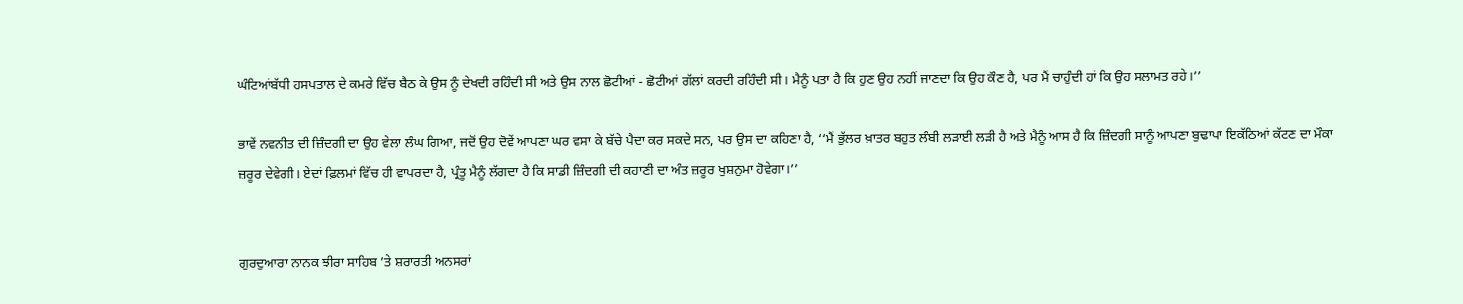ਘੰਟਿਆਂਬੱਧੀ ਹਸਪਤਾਲ ਦੇ ਕਮਰੇ ਵਿੱਚ ਬੈਠ ਕੇ ਉਸ ਨੂੰ ਦੇਖਦੀ ਰਹਿੰਦੀ ਸੀ ਅਤੇ ਉਸ ਨਾਲ ਛੋਟੀਆਂ - ਛੋਟੀਆਂ ਗੱਲਾਂ ਕਰਦੀ ਰਹਿੰਦੀ ਸੀ। ਮੈਨੂੰ ਪਤਾ ਹੈ ਕਿ ਹੁਣ ਉਹ ਨਹੀਂ ਜਾਣਦਾ ਕਿ ਉਹ ਕੌਣ ਹੈ, ਪਰ ਮੈਂ ਚਾਹੁੰਦੀ ਹਾਂ ਕਿ ਉਹ ਸਲਾਮਤ ਰਹੇ।’’

ਭਾਵੇਂ ਨਵਨੀਤ ਦੀ ਜ਼ਿੰਦਗੀ ਦਾ ਉਹ ਵੇਲਾ ਲੰਘ ਗਿਆ, ਜਦੋਂ ਉਹ ਦੋਵੇਂ ਆਪਣਾ ਘਰ ਵਸਾ ਕੇ ਬੱਚੇ ਪੈਦਾ ਕਰ ਸਕਦੇ ਸਨ, ਪਰ ਉਸ ਦਾ ਕਹਿਣਾ ਹੈ, ‘‘ਮੈਂ ਭੁੱਲਰ ਖ਼ਾਤਰ ਬਹੁਤ ਲੰਬੀ ਲੜਾਈ ਲੜੀ ਹੈ ਅਤੇ ਮੈਨੂੰ ਆਸ ਹੈ ਕਿ ਜ਼ਿੰਦਗੀ ਸਾਨੂੰ ਆਪਣਾ ਬੁਢਾਪਾ ਇਕੱਠਿਆਂ ਕੱਟਣ ਦਾ ਮੌਕਾ ਜ਼ਰੂਰ ਦੇਵੇਗੀ। ਏਦਾਂ ਫ਼ਿਲਮਾਂ ਵਿੱਚ ਹੀ ਵਾਪਰਦਾ ਹੈ, ਪ੍ਰੰਤੂ ਮੈਨੂੰ ਲੱਗਦਾ ਹੈ ਕਿ ਸਾਡੀ ਜ਼ਿੰਦਗੀ ਦੀ ਕਹਾਣੀ ਦਾ ਅੰਤ ਜ਼ਰੂਰ ਖੁਸ਼ਨੁਮਾ ਹੋਵੇਗਾ।’’


ਗੁਰਦੁਆਰਾ ਨਾਨਕ ਝੀਰਾ ਸਾਹਿਬ ’ਤੇ ਸ਼ਰਾਰਤੀ ਅਨਸਰਾਂ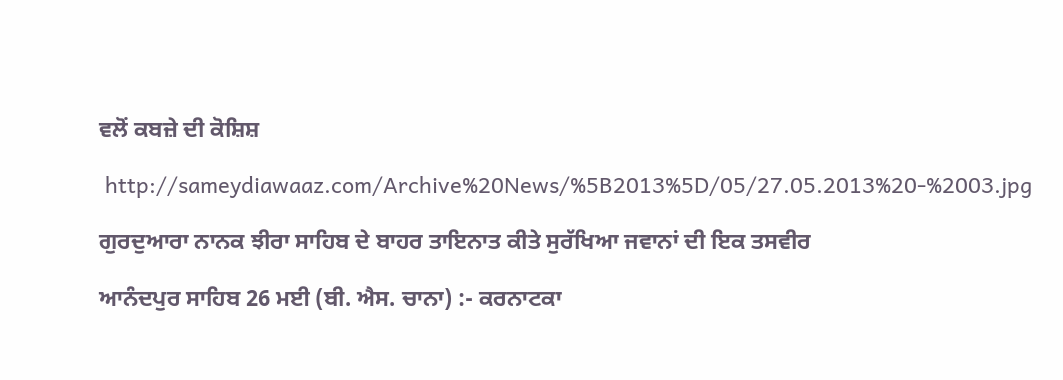ਵਲੋਂ ਕਬਜ਼ੇ ਦੀ ਕੋਸ਼ਿਸ਼

 http://sameydiawaaz.com/Archive%20News/%5B2013%5D/05/27.05.2013%20-%2003.jpg

ਗੁਰਦੁਆਰਾ ਨਾਨਕ ਝੀਰਾ ਸਾਹਿਬ ਦੇ ਬਾਹਰ ਤਾਇਨਾਤ ਕੀਤੇ ਸੁਰੱਖਿਆ ਜਵਾਨਾਂ ਦੀ ਇਕ ਤਸਵੀਰ

ਆਨੰਦਪੁਰ ਸਾਹਿਬ 26 ਮਈ (ਬੀ. ਐਸ. ਚਾਨਾ) :- ਕਰਨਾਟਕਾ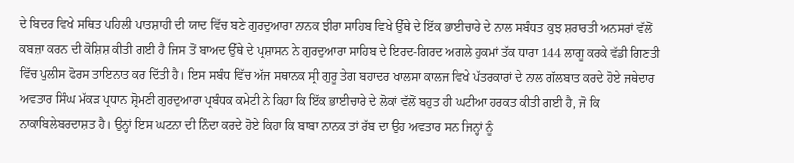ਦੇ ਬਿਦਰ ਵਿਖੇ ਸਥਿਤ ਪਹਿਲੀ ਪਾਤਸ਼ਾਹੀ ਦੀ ਯਾਦ ਵਿੱਚ ਬਣੇ ਗੁਰਦੁਆਰਾ ਨਾਨਕ ਝੀਰਾ ਸਾਹਿਬ ਵਿਖੇ ਉੱਥੇ ਦੇ ਇੱਕ ਭਾਈਚਾਰੇ ਦੇ ਨਾਲ ਸਬੰਧਤ ਕੁਝ ਸ਼ਰਾਰਤੀ ਅਨਸਰਾਂ ਵੱਲੋਂ ਕਬਜ਼ਾ ਕਰਨ ਦੀ ਕੋਸ਼ਿਸ਼ ਕੀਤੀ ਗਈ ਹੈ ਜਿਸ ਤੋਂ ਬਾਅਦ ਉੱਥੇ ਦੇ ਪ੍ਰਸ਼ਾਸਨ ਨੇ ਗੁਰਦੁਆਰਾ ਸਾਹਿਬ ਦੇ ਇਰਦ-ਗਿਰਦ ਅਗਲੇ ਹੁਕਮਾਂ ਤੱਕ ਧਾਰਾ 144 ਲਾਗੂ ਕਰਕੇ ਵੱਡੀ ਗਿਣਤੀ ਵਿੱਚ ਪੁਲੀਸ ਫੋਰਸ ਤਾਇਨਾਤ ਕਰ ਦਿੱਤੀ ਹੈ। ਇਸ ਸਬੰਧ ਵਿੱਚ ਅੱਜ ਸਥਾਨਕ ਸ੍ਰੀ ਗੁਰੂ ਤੇਗ ਬਹਾਦਰ ਖਾਲਸਾ ਕਾਲਜ ਵਿਖੇ ਪੱਤਰਕਾਰਾਂ ਦੇ ਨਾਲ ਗੱਲਬਾਤ ਕਰਦੇ ਹੋਏ ਜਥੇਦਾਰ ਅਵਤਾਰ ਸਿੰਘ ਮੱਕੜ ਪ੍ਰਧਾਨ ਸ਼੍ਰੋਮਣੀ ਗੁਰਦੁਆਰਾ ਪ੍ਰਬੰਧਕ ਕਮੇਟੀ ਨੇ ਕਿਹਾ ਕਿ ਇੱਕ ਭਾਈਚਾਰੇ ਦੇ ਲੋਕਾਂ ਵੱਲੋਂ ਬਹੁਤ ਹੀ ਘਟੀਆ ਹਰਕਤ ਕੀਤੀ ਗਈ ਹੈ, ਜੋ ਕਿ ਨਾਕਾਬਿਲੇਬਰਦਾਸ਼ਤ ਹੈ। ਉਨ੍ਹਾਂ ਇਸ ਘਟਨਾ ਦੀ ਨਿੰਦਾ ਕਰਦੇ ਹੋਏ ਕਿਹਾ ਕਿ ਬਾਬਾ ਨਾਨਕ ਤਾਂ ਰੱਬ ਦਾ ਉਹ ਅਵਤਾਰ ਸਨ ਜਿਨ੍ਹਾਂ ਨੂੰ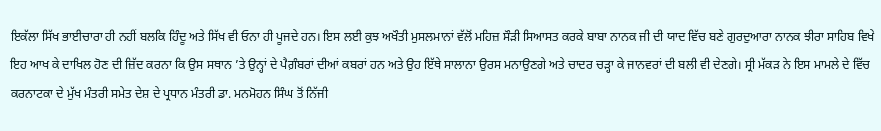ਇਕੱਲਾ ਸਿੱਖ ਭਾਈਚਾਰਾ ਹੀ ਨਹੀਂ ਬਲਕਿ ਹਿੰਦੂ ਅਤੇ ਸਿੱਖ ਵੀ ਓਨਾ ਹੀ ਪੂਜਦੇ ਹਨ। ਇਸ ਲਈ ਕੁਝ ਅਖੌਤੀ ਮੁਸਲਮਾਨਾਂ ਵੱਲੋਂ ਮਹਿਜ਼ ਸੌੜੀ ਸਿਆਸਤ ਕਰਕੇ ਬਾਬਾ ਨਾਨਕ ਜੀ ਦੀ ਯਾਦ ਵਿੱਚ ਬਣੇ ਗੁਰਦੁਆਰਾ ਨਾਨਕ ਝੀਰਾ ਸਾਹਿਬ ਵਿਖੇ ਇਹ ਆਖ ਕੇ ਦਾਖਿਲ ਹੋਣ ਦੀ ਜ਼ਿੱਦ ਕਰਨਾ ਕਿ ਉਸ ਸਥਾਨ ’ਤੇ ਉਨ੍ਹਾਂ ਦੇ ਪੈਗ਼ੰਬਰਾਂ ਦੀਆਂ ਕਬਰਾਂ ਹਨ ਅਤੇ ਉਹ ਇੱਥੇ ਸਾਲਾਨਾ ਉਰਸ ਮਨਾਉਣਗੇ ਅਤੇ ਚਾਦਰ ਚੜ੍ਹਾ ਕੇ ਜਾਨਵਰਾਂ ਦੀ ਬਲੀ ਵੀ ਦੇਣਗੇ। ਸ੍ਰੀ ਮੱਕੜ ਨੇ ਇਸ ਮਾਮਲੇ ਦੇ ਵਿੱਚ ਕਰਨਾਟਕਾ ਦੇ ਮੁੱਖ ਮੰਤਰੀ ਸਮੇਤ ਦੇਸ਼ ਦੇ ਪ੍ਰਧਾਨ ਮੰਤਰੀ ਡਾ. ਮਨਮੋਹਨ ਸਿੰਘ ਤੋਂ ਨਿੱਜੀ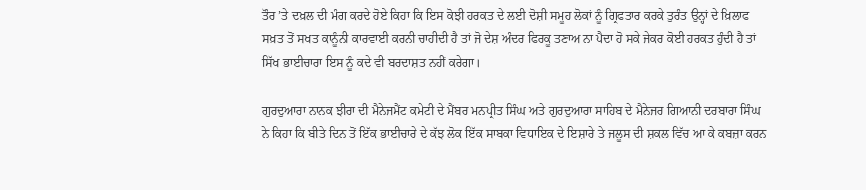ਤੌਰ ’ਤੇ ਦਖ਼ਲ ਦੀ ਮੰਗ ਕਰਦੇ ਹੋਏ ਕਿਹਾ ਕਿ ਇਸ ਕੋਝੀ ਹਰਕਤ ਦੇ ਲਈ ਦੋਸ਼ੀ ਸਮੂਹ ਲੋਕਾਂ ਨੂੰ ਗ੍ਰਿਫਤਾਰ ਕਰਕੇ ਤੁਰੰਤ ਉਨ੍ਹਾਂ ਦੇ ਖ਼ਿਲਾਫ ਸਖ਼ਤ ਤੋਂ ਸਖਤ ਕਾਨੂੰਨੀ ਕਾਰਵਾਈ ਕਰਨੀ ਚਾਹੀਦੀ ਹੈ ਤਾਂ ਜੋ ਦੇਸ਼ ਅੰਦਰ ਫਿਰਕੂ ਤਣਾਅ ਨਾ ਪੈਦਾ ਹੋ ਸਕੇ ਜੇਕਰ ਕੋਈ ਹਰਕਤ ਹੁੰਦੀ ਹੈ ਤਾਂ ਸਿੱਖ ਭਾਈਚਾਰਾ ਇਸ ਨੂੰ ਕਦੇ ਵੀ ਬਰਦਾਸ਼ਤ ਨਹੀਂ ਕਰੇਗਾ।

ਗੁਰਦੁਆਰਾ ਨਾਨਕ ਝੀਰਾ ਦੀ ਮੈਨੇਜਮੈਂਟ ਕਮੇਟੀ ਦੇ ਮੈਂਬਰ ਮਨਪ੍ਰੀਤ ਸਿੰਘ ਅਤੇ ਗੁਰਦੁਆਰਾ ਸਾਹਿਬ ਦੇ ਮੈਨੇਜਰ ਗਿਆਨੀ ਦਰਬਾਰਾ ਸਿੰਘ ਨੇ ਕਿਹਾ ਕਿ ਬੀਤੇ ਦਿਨ ਤੋਂ ਇੱਕ ਭਾਈਚਾਰੇ ਦੇ ਕੱਝ ਲੋਕ ਇੱਕ ਸਾਬਕਾ ਵਿਧਾਇਕ ਦੇ ਇਸ਼ਾਰੇ ਤੇ ਜਲੂਸ ਦੀ ਸ਼ਕਲ ਵਿੱਚ ਆ ਕੇ ਕਬਜ਼ਾ ਕਰਨ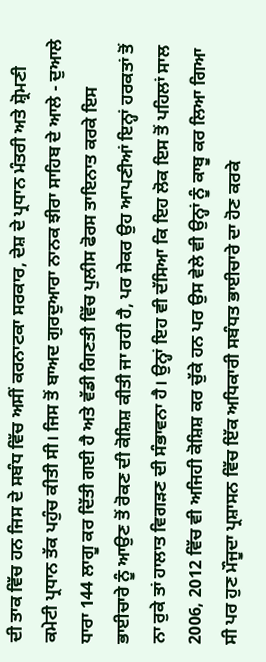ਦੀ ਤਾਕ ਵਿੱਚ ਹਨ ਜਿਸ ਦੇ ਸਬੰਧ ਵਿੱਚ ਅਸੀਂ ਕਰਨਾਟਕਾ ਸਰਕਾਰ, ਦੇਸ਼ ਦੇ ਪ੍ਰਧਾਨ ਮੰਤਰੀ ਅਤੇ ਸ਼੍ਰੋਮਣੀ ਕਮੇਟੀ ਪ੍ਰਧਾਨ ਤੱਕ ਪਹੁੰਚ ਕੀਤੀ ਸੀ। ਜਿਸ ਤੋਂ ਬਾਅਦ ਗੁਰਦੁਆਰਾ ਨਾਨਕ ਝੀਰਾ ਸਾਹਿਬ ਦੇ ਆਲੇ - ਦੁਆਲੇ ਧਾਰਾ 144 ਲਾਗੂ ਕਰ ਦਿੱਤੀ ਗਈ ਹੈ ਅਤੇ ਵੱਡੀ ਗਿਣਤੀ ਵਿੱਚ ਪੁਲੀਸ ਫੋਰਸ ਤਾਇਨਾਤ ਕਰਕੇ ਇਸ ਭਾਈਚਾਰੇ ਨੂੰ ਆਉਣ ਤੋਂ ਰੋਕਣ ਦੀ ਕੋਸ਼ਿਸ਼ ਕੀਤੀ ਜਾ ਰਹੀ ਹੈ, ਪਰ ਜੇਕਰ ਉਹ ਆਪਣੀਆਂ ਇਨ੍ਹਾਂ ਹਰਕਤਾਂ ਤੋਂ ਨਾ ਰੁਕੇ ਤਾਂ ਹਾਲਾਤ ਵਿਗੜਣ ਦੀ ਸੰਭਾਵਨਾ ਹੈ। ਉਨ੍ਹਾਂ ਇਹ ਵੀ ਦੱਸਿਆ ਕਿ ਇਹ ਲੋਕ ਇਸ ਤੋਂ ਪਹਿਲਾਂ ਸਾਲ 2006, 2012 ਵਿੱਚ ਵੀ ਅਜਿਹੀ ਕੋਸ਼ਿਸ਼ ਕਰ ਚੁੱਕੇ ਹਨ ਪਰ ਉਸ ਵੇਲੇ ਵੀ ਉਨ੍ਹਾਂ ਨੂੰ ਕਾਬੂ ਕਰ ਲਿਆ ਗਿਆ ਸੀ ਪਰ ਹੁਣ ਮੌਜੂਦਾ ਪ੍ਰਸ਼ਾਸਨ ਵਿੱਚ ਇੱਕ ਅਧਿਕਾਰੀ ਸਬੰਧਤ ਭਾਈਚਾਰੇ ਦਾ ਹੋਣ ਕਰਕੇ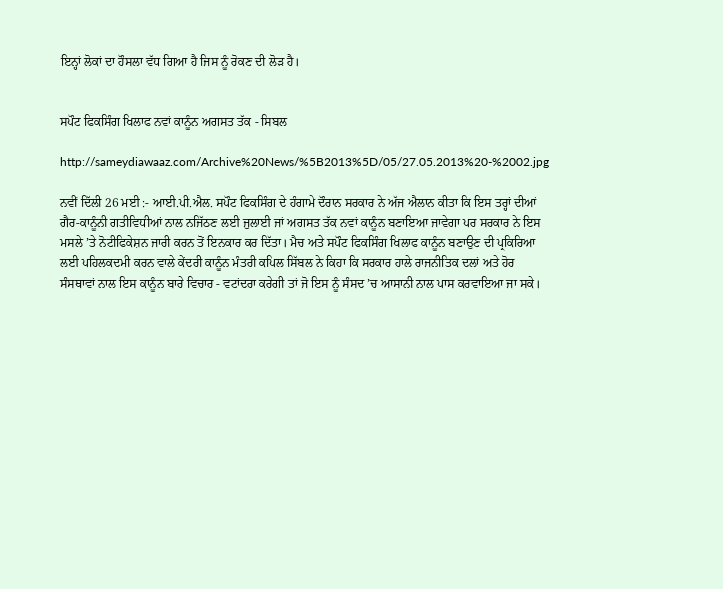ਇਨ੍ਹਾਂ ਲੋਕਾਂ ਦਾ ਹੌਸਲਾ ਵੱਧ ਗਿਆ ਹੈ ਜਿਸ ਨੂੰ ਰੋਕਣ ਦੀ ਲੋੜ ਹੈ।


ਸਪੌਟ ਫਿਕਸਿੰਗ ਖਿਲਾਫ ਨਵਾਂ ਕਾਨੂੰਨ ਅਗਸਤ ਤੱਕ - ਸਿਬਲ

http://sameydiawaaz.com/Archive%20News/%5B2013%5D/05/27.05.2013%20-%2002.jpg

ਨਵੀਂ ਦਿੱਲੀ 26 ਮਈ :- ਆਈ.ਪੀ.ਐਲ. ਸਪੌਟ ਫਿਕਸਿੰਗ ਦੇ ਹੰਗਾਮੇ ਦੌਰਾਨ ਸਰਕਾਰ ਨੇ ਅੱਜ ਐਲਾਨ ਕੀਤਾ ਕਿ ਇਸ ਤਰ੍ਹਾਂ ਦੀਆਂ ਗੈਰ-ਕਾਨੂੰਨੀ ਗਤੀਵਿਧੀਆਂ ਨਾਲ ਨਜਿੱਠਣ ਲਈ ਜੁਲਾਈ ਜਾਂ ਅਗਸਤ ਤੱਕ ਨਵਾਂ ਕਾਨੂੰਨ ਬਣਾਇਆ ਜਾਵੇਗਾ ਪਰ ਸਰਕਾਰ ਨੇ ਇਸ ਮਸਲੇ ’ਤੇ ਨੋਟੀਫਿਕੇਸ਼ਨ ਜਾਰੀ ਕਰਨ ਤੋਂ ਇਨਕਾਰ ਕਰ ਦਿੱਤਾ। ਮੈਚ ਅਤੇ ਸਪੌਟ ਫਿਕਸਿੰਗ ਖਿਲਾਫ ਕਾਨੂੰਨ ਬਣਾਉਣ ਦੀ ਪ੍ਰਕਿਰਿਆ ਲਈ ਪਹਿਲਕਦਮੀ ਕਰਨ ਵਾਲੇ ਕੇਂਦਰੀ ਕਾਨੂੰਨ ਮੰਤਰੀ ਕਪਿਲ ਸਿੱਬਲ ਨੇ ਕਿਹਾ ਕਿ ਸਰਕਾਰ ਹਾਲੇ ਰਾਜਨੀਤਿਕ ਦਲਾਂ ਅਤੇ ਹੋਰ ਸੰਸਥਾਵਾਂ ਨਾਲ ਇਸ ਕਾਨੂੰਨ ਬਾਰੇ ਵਿਚਾਰ - ਵਟਾਂਦਰਾ ਕਰੇਗੀ ਤਾਂ ਜੋ ਇਸ ਨੂੰ ਸੰਸਦ ’ਚ ਆਸਾਨੀ ਨਾਲ ਪਾਸ ਕਰਵਾਇਆ ਜਾ ਸਕੇ।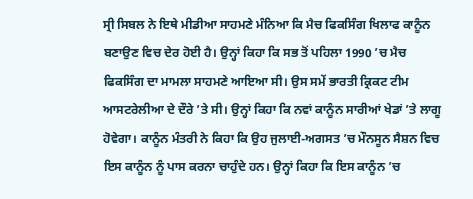ਸ੍ਰੀ ਸਿਬਲ ਨੇ ਇਥੇ ਮੀਡੀਆ ਸਾਹਮਣੇ ਮੰਨਿਆ ਕਿ ਮੈਚ ਫਿਕਸਿੰਗ ਖਿਲਾਫ ਕਾਨੂੰਨ ਬਣਾਉਣ ਵਿਚ ਦੇਰ ਹੋਈ ਹੈ। ਉਨ੍ਹਾਂ ਕਿਹਾ ਕਿ ਸਭ ਤੋਂ ਪਹਿਲਾ 1990 ’ਚ ਮੈਚ ਫਿਕਸਿੰਗ ਦਾ ਮਾਮਲਾ ਸਾਹਮਣੇ ਆਇਆ ਸੀ। ਉਸ ਸਮੇਂ ਭਾਰਤੀ ਕ੍ਰਿਕਟ ਟੀਮ ਆਸਟਰੇਲੀਆ ਦੇ ਦੌਰੇ ’ਤੇ ਸੀ। ਉਨ੍ਹਾਂ ਕਿਹਾ ਕਿ ਨਵਾਂ ਕਾਨੂੰਨ ਸਾਰੀਆਂ ਖੇਡਾਂ ’ਤੇ ਲਾਗੂ ਹੋਵੇਗਾ। ਕਾਨੂੰਨ ਮੰਤਰੀ ਨੇ ਕਿਹਾ ਕਿ ਉਹ ਜੁਲਾਈ-ਅਗਸਤ ’ਚ ਮੌਨਸੂਨ ਸੈਸ਼ਨ ਵਿਚ ਇਸ ਕਾਨੂੰਨ ਨੂੰ ਪਾਸ ਕਰਨਾ ਚਾਹੁੰਦੇ ਹਨ। ਉਨ੍ਹਾਂ ਕਿਹਾ ਕਿ ਇਸ ਕਾਨੂੰਨ ’ਚ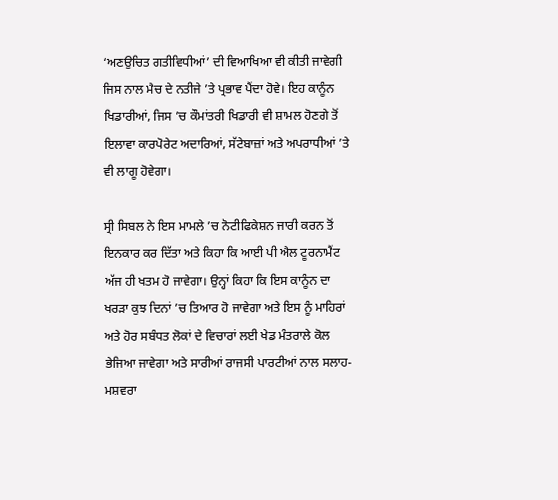‘ਅਣਉਚਿਤ ਗਤੀਵਿਧੀਆਂ’ ਦੀ ਵਿਆਖਿਆ ਵੀ ਕੀਤੀ ਜਾਵੇਗੀ ਜਿਸ ਨਾਲ ਮੈਚ ਦੇ ਨਤੀਜੇ ’ਤੇ ਪ੍ਰਭਾਵ ਪੈਂਦਾ ਹੋਵੇ। ਇਹ ਕਾਨੂੰਨ ਖਿਡਾਰੀਆਂ, ਜਿਸ ’ਚ ਕੌਮਾਂਤਰੀ ਖਿਡਾਰੀ ਵੀ ਸ਼ਾਮਲ ਹੋਣਗੇ ਤੋਂ ਇਲਾਵਾ ਕਾਰਪੋਰੇਟ ਅਦਾਰਿਆਂ, ਸੱਟੇਬਾਜ਼ਾਂ ਅਤੇ ਅਪਰਾਧੀਆਂ ’ਤੇ ਵੀ ਲਾਗੂ ਹੋਵੇਗਾ।

ਸ੍ਰੀ ਸਿਬਲ ਨੇ ਇਸ ਮਾਮਲੇ ’ਚ ਨੋਟੀਫਿਕੇਸ਼ਨ ਜਾਰੀ ਕਰਨ ਤੋਂ ਇਨਕਾਰ ਕਰ ਦਿੱਤਾ ਅਤੇ ਕਿਹਾ ਕਿ ਆਈ ਪੀ ਐਲ ਟੂਰਨਾਮੈਂਟ ਅੱਜ ਹੀ ਖਤਮ ਹੋ ਜਾਵੇਗਾ। ਉਨ੍ਹਾਂ ਕਿਹਾ ਕਿ ਇਸ ਕਾਨੂੰਨ ਦਾ ਖਰੜਾ ਕੁਝ ਦਿਨਾਂ ’ਚ ਤਿਆਰ ਹੋ ਜਾਵੇਗਾ ਅਤੇ ਇਸ ਨੂੰ ਮਾਹਿਰਾਂ ਅਤੇ ਹੋਰ ਸਬੰਧਤ ਲੋਕਾਂ ਦੇ ਵਿਚਾਰਾਂ ਲਈ ਖੇਡ ਮੰਤਰਾਲੇ ਕੋਲ ਭੇਜਿਆ ਜਾਵੇਗਾ ਅਤੇ ਸਾਰੀਆਂ ਰਾਜਸੀ ਪਾਰਟੀਆਂ ਨਾਲ ਸਲਾਹ-ਮਸ਼ਵਰਾ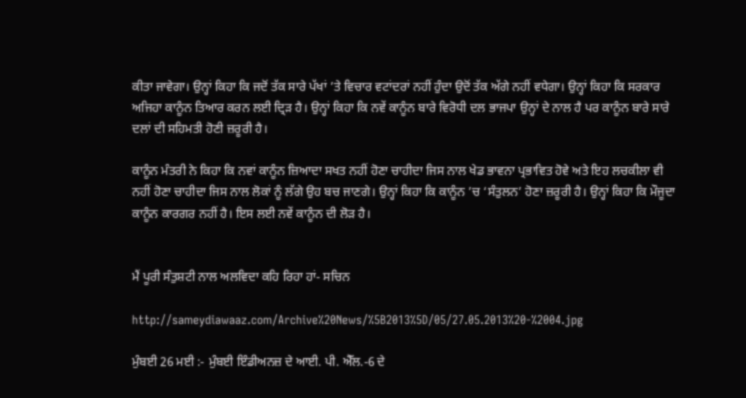ਕੀਤਾ ਜਾਵੇਗਾ। ਉਨ੍ਹਾਂ ਕਿਹਾ ਕਿ ਜਦੋਂ ਤੱਕ ਸਾਰੇ ਪੱਖਾਂ ’ਤੇ ਵਿਚਾਰ ਵਟਾਂਦਰਾਂ ਨਹੀਂ ਹੁੰਦਾ ਉਦੋਂ ਤੱਕ ਅੱਗੇ ਨਹੀਂ ਵਧੇਗਾ। ਉਨ੍ਹਾਂ ਕਿਹਾ ਕਿ ਸਰਕਾਰ ਅਜਿਹਾ ਕਾਨੂੰਨ ਤਿਆਰ ਕਰਨ ਲਈ ਦ੍ਰਿੜ ਹੈ। ਉਨ੍ਹਾਂ ਕਿਹਾ ਕਿ ਨਵੇਂ ਕਾਨੂੰਨ ਬਾਰੇ ਵਿਰੋਧੀ ਦਲ ਭਾਜਪਾ ਉਨ੍ਹਾਂ ਦੇ ਨਾਲ ਹੈ ਪਰ ਕਾਨੂੰਨ ਬਾਰੇ ਸਾਰੇ ਦਲਾਂ ਦੀ ਸਹਿਮਤੀ ਹੋਣੀ ਜ਼ਰੂਰੀ ਹੈ।

ਕਾਨੂੰਨ ਮੰਤਰੀ ਨੇ ਕਿਹਾ ਕਿ ਨਵਾਂ ਕਾਨੂੰਨ ਜ਼ਿਆਦਾ ਸਖਤ ਨਹੀਂ ਹੋਣਾ ਚਾਹੀਦਾ ਜਿਸ ਨਾਲ ਖੇਡ ਭਾਵਨਾ ਪ੍ਰਭਾਵਿਤ ਹੋਵੇ ਅਤੇ ਇਹ ਲਚਕੀਲਾ ਵੀ ਨਹੀਂ ਹੋਣਾ ਚਾਹੀਦਾ ਜਿਸ ਨਾਲ ਲੋਕਾਂ ਨੂੰ ਲੱਗੇ ਉਹ ਬਚ ਜਾਣਗੇ। ਉਨ੍ਹਾਂ ਕਿਹਾ ਕਿ ਕਾਨੂੰਨ ’ਚ ‘ਸੰਤੁਲਨ’ ਹੋਣਾ ਜ਼ਰੂਰੀ ਹੈ। ਉਨ੍ਹਾਂ ਕਿਹਾ ਕਿ ਮੌਜੂਦਾ ਕਾਨੂੰਨ ਕਾਰਗਰ ਨਹੀਂ ਹੈ। ਇਸ ਲਈ ਨਵੇਂ ਕਾਨੂੰਨ ਦੀ ਲੋੜ ਹੈ।


ਮੈਂ ਪੂਰੀ ਸੰਤੁਸ਼ਟੀ ਨਾਲ ਅਲਵਿਦਾ ਕਹਿ ਰਿਹਾ ਹਾਂ- ਸਚਿਨ

http://sameydiawaaz.com/Archive%20News/%5B2013%5D/05/27.05.2013%20-%2004.jpg

ਮੁੰਬਈ 26 ਮਈ :- ਮੁੰਬਈ ਇੰਡੀਅਨਜ਼ ਦੇ ਆਈ. ਪੀ. ਐੱਲ.-6 ਦੇ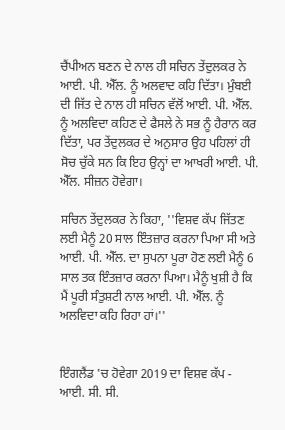ਚੈਂਪੀਅਨ ਬਣਨ ਦੇ ਨਾਲ ਹੀ ਸਚਿਨ ਤੇਂਦੁਲਕਰ ਨੇ ਆਈ. ਪੀ. ਐੱਲ. ਨੂੰ ਅਲਵਾਦ ਕਹਿ ਦਿੱਤਾ। ਮੁੰਬਈ ਦੀ ਜਿੱਤ ਦੇ ਨਾਲ ਹੀ ਸਚਿਨ ਵੱਲੋਂ ਆਈ. ਪੀ. ਐੱਲ. ਨੂੰ ਅਲਵਿਦਾ ਕਹਿਣ ਦੇ ਫੈਸਲੇ ਨੇ ਸਭ ਨੂੰ ਹੈਰਾਨ ਕਰ ਦਿੱਤਾ, ਪਰ ਤੇਂਦੁਲਕਰ ਦੇ ਅਨੁਸਾਰ ਉਹ ਪਹਿਲਾਂ ਹੀ ਸੋਚ ਚੁੱਕੇ ਸਨ ਕਿ ਇਹ ਉਨ੍ਹਾਂ ਦਾ ਆਖਰੀ ਆਈ. ਪੀ. ਐੱਲ. ਸੀਜ਼ਨ ਹੋਵੇਗਾ।

ਸਚਿਨ ਤੇਂਦੁਲਕਰ ਨੇ ਕਿਹਾ, ''ਵਿਸ਼ਵ ਕੱਪ ਜਿੱਤਣ ਲਈ ਮੈਨੂੰ 20 ਸਾਲ ਇੰਤਜ਼ਾਰ ਕਰਨਾ ਪਿਆ ਸੀ ਅਤੇ ਆਈ. ਪੀ. ਐੱਲ. ਦਾ ਸੁਪਨਾ ਪੂਰਾ ਹੋਣ ਲਈ ਮੈਨੂੰ 6 ਸਾਲ ਤਕ ਇੰਤਜ਼ਾਰ ਕਰਨਾ ਪਿਆ। ਮੈਨੂੰ ਖੁਸ਼ੀ ਹੈ ਕਿ ਮੈਂ ਪੂਰੀ ਸੰਤੁਸ਼ਟੀ ਨਾਲ ਆਈ. ਪੀ. ਐੱਲ. ਨੂੰ ਅਲਵਿਦਾ ਕਹਿ ਰਿਹਾ ਹਾਂ।''


ਇੰਗਲੈਂਡ 'ਚ ਹੋਵੇਗਾ 2019 ਦਾ ਵਿਸ਼ਵ ਕੱਪ - ਆਈ. ਸੀ. ਸੀ.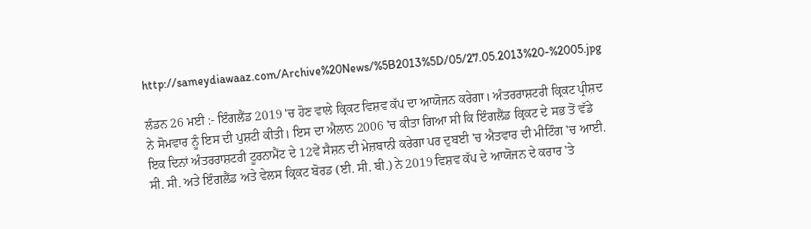http://sameydiawaaz.com/Archive%20News/%5B2013%5D/05/27.05.2013%20-%2005.jpg

ਲੰਡਨ 26 ਮਈ :- ਇੰਗਲੈਂਡ 2019 'ਚ ਹੋਣ ਵਾਲੇ ਕ੍ਰਿਕਟ ਵਿਸ਼ਵ ਕੱਪ ਦਾ ਆਯੋਜਨ ਕਰੇਗਾ। ਅੰਤਰਰਾਸ਼ਟਰੀ ਕ੍ਰਿਕਟ ਪ੍ਰੀਸ਼ਦ ਨੇ ਸੋਮਵਾਰ ਨੂੰ ਇਸ ਦੀ ਪੁਸ਼ਟੀ ਕੀਤੀ। ਇਸ ਦਾ ਐਲਾਨ 2006 'ਚ ਕੀਤਾ ਗਿਆ ਸੀ ਕਿ ਇੰਗਲੈਂਡ ਕ੍ਰਿਕਟ ਦੇ ਸਭ ਤੋਂ ਵੱਡੇ ਇਕ ਦਿਨਾਂ ਅੰਤਰਰਾਸ਼ਟਰੀ ਟੂਰਨਾਮੈਂਟ ਦੇ 12ਵੇਂ ਸੈਸ਼ਨ ਦੀ ਮੇਜ਼ਬਾਨੀ ਕਰੇਗਾ ਪਰ ਦੁਬਈ 'ਚ ਐਤਵਾਰ ਦੀ ਮੀਟਿੰਗ 'ਚ ਆਈ. ਸੀ. ਸੀ. ਅਤੇ ਇੰਗਲੈਂਡ ਅਤੇ ਵੇਲਸ ਕ੍ਰਿਕਟ ਬੋਰਡ (ਈ. ਸੀ. ਬੀ.) ਨੇ 2019 ਵਿਸ਼ਵ ਕੱਪ ਦੇ ਆਯੋਜਨ ਦੇ ਕਰਾਰ 'ਤੇ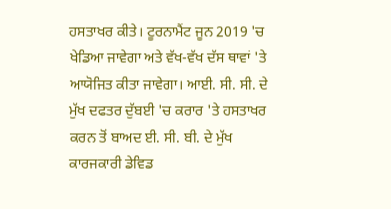ਹਸਤਾਖਰ ਕੀਤੇ। ਟੂਰਨਾਮੈਂਟ ਜੂਨ 2019 'ਚ ਖੇਡਿਆ ਜਾਵੇਗਾ ਅਤੇ ਵੱਖ-ਵੱਖ ਦੱਸ ਥਾਵਾਂ 'ਤੇ ਆਯੋਜਿਤ ਕੀਤਾ ਜਾਵੇਗਾ। ਆਈ. ਸੀ. ਸੀ. ਦੇ ਮੁੱਖ ਦਫਤਰ ਦੁੱਬਈ 'ਚ ਕਰਾਰ 'ਤੇ ਹਸਤਾਖਰ ਕਰਨ ਤੋਂ ਬਾਅਦ ਈ. ਸੀ. ਬੀ. ਦੇ ਮੁੱਖ ਕਾਰਜਕਾਰੀ ਡੇਵਿਡ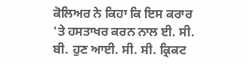ਕੋਲਿਅਰ ਨੇ ਕਿਹਾ ਕਿ ਇਸ ਕਰਾਰ 'ਤੇ ਹਸਤਾਖਰ ਕਰਨ ਨਾਲ ਈ. ਸੀ. ਬੀ. ਹੁਣ ਆਈ. ਸੀ. ਸੀ. ਕ੍ਰਿਕਟ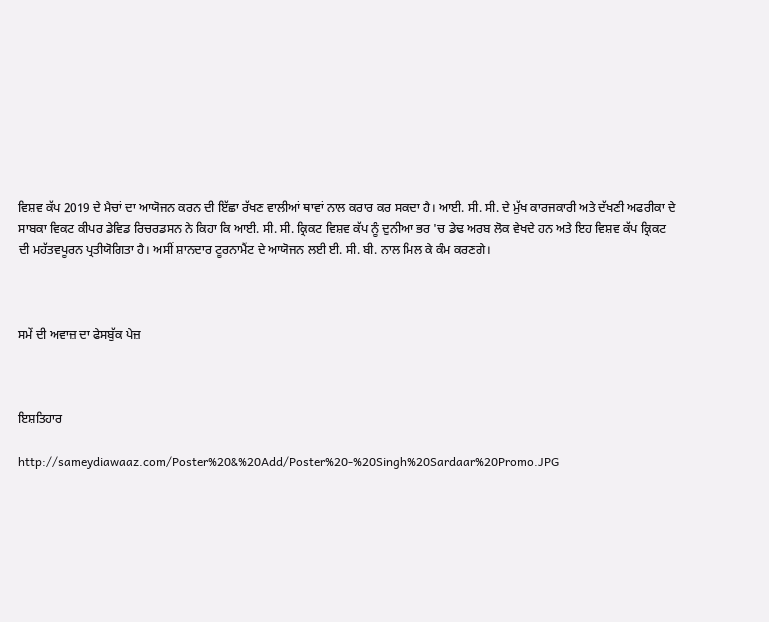ਵਿਸ਼ਵ ਕੱਪ 2019 ਦੇ ਮੈਚਾਂ ਦਾ ਆਯੋਜਨ ਕਰਨ ਦੀ ਇੱਛਾ ਰੱਖਣ ਵਾਲੀਆਂ ਥਾਵਾਂ ਨਾਲ ਕਰਾਰ ਕਰ ਸਕਦਾ ਹੈ। ਆਈ. ਸੀ. ਸੀ. ਦੇ ਮੁੱਖ ਕਾਰਜਕਾਰੀ ਅਤੇ ਦੱਖਣੀ ਅਫਰੀਕਾ ਦੇ ਸਾਬਕਾ ਵਿਕਟ ਕੀਪਰ ਡੇਵਿਡ ਰਿਚਰਡਸਨ ਨੇ ਕਿਹਾ ਕਿ ਆਈ. ਸੀ. ਸੀ. ਕ੍ਰਿਕਟ ਵਿਸ਼ਵ ਕੱਪ ਨੂੰ ਦੁਨੀਆ ਭਰ 'ਚ ਡੇਢ ਅਰਬ ਲੋਕ ਵੇਖਦੇ ਹਨ ਅਤੇ ਇਹ ਵਿਸ਼ਵ ਕੱਪ ਕ੍ਰਿਕਟ ਦੀ ਮਹੱਤਵਪੂਰਨ ਪ੍ਰਤੀਯੋਗਿਤਾ ਹੈ। ਅਸੀਂ ਸ਼ਾਨਦਾਰ ਟੂਰਨਾਮੈਂਟ ਦੇ ਆਯੋਜਨ ਲਈ ਈ. ਸੀ. ਬੀ. ਨਾਲ ਮਿਲ ਕੇ ਕੰਮ ਕਰਣਗੇ।



ਸਮੇਂ ਦੀ ਅਵਾਜ਼ ਦਾ ਫੇਸਬੁੱਕ ਪੇਜ਼



ਇਸ਼ਤਿਹਾਰ

http://sameydiawaaz.com/Poster%20&%20Add/Poster%20-%20Singh%20Sardaar%20Promo.JPG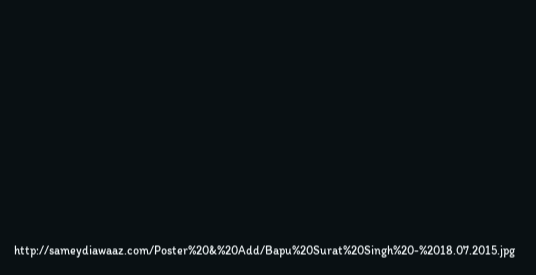http://sameydiawaaz.com/Poster%20&%20Add/Bapu%20Surat%20Singh%20-%2018.07.2015.jpg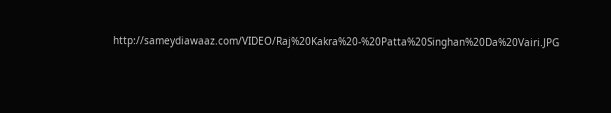http://sameydiawaaz.com/VIDEO/Raj%20Kakra%20-%20Patta%20Singhan%20Da%20Vairi.JPG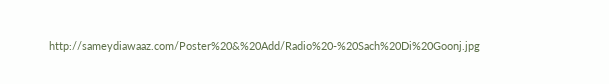http://sameydiawaaz.com/Poster%20&%20Add/Radio%20-%20Sach%20Di%20Goonj.jpg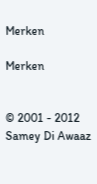Merken

Merken


© 2001 - 2012 Samey Di Awaaz